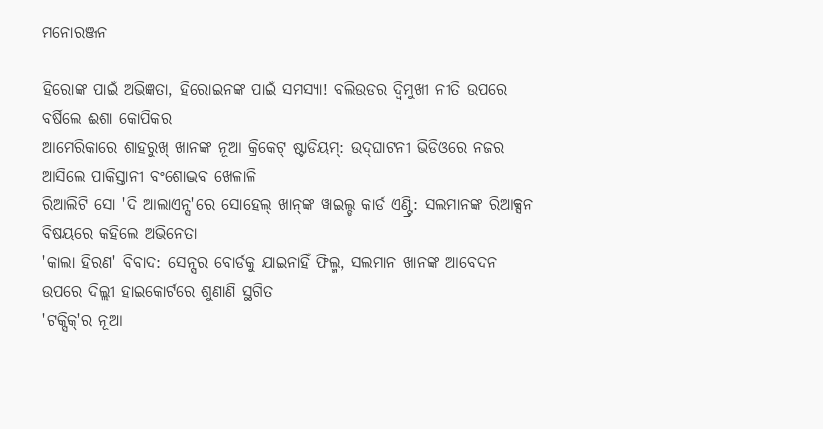ମନୋରଞ୍ଜନ

ହିରୋଙ୍କ ପାଇଁ ଅଭିଜ୍ଞତା, ହିରୋଇନଙ୍କ ପାଇଁ ସମସ୍ୟା! ବଲିଉଡର ଦ୍ୱିମୁଖୀ ନୀତି ଉପରେ ବର୍ଷିଲେ ଈଶା କୋପିକର
ଆମେରିକାରେ ଶାହରୁଖ୍ ଖାନଙ୍କ ନୂଆ କ୍ରିକେଟ୍ ଷ୍ଟାଡିୟମ୍: ଉଦ୍‌ଘାଟନୀ ଭିଡିଓରେ ନଜର ଆସିଲେ ପାକିସ୍ତାନୀ ବଂଶୋଦ୍ଭବ ଖେଳାଳି
ରିଆଲିଟି ସୋ 'ଦି ଆଲାଏନ୍ସ'ରେ ସୋହେଲ୍ ଖାନ୍‌ଙ୍କ ୱାଇଲ୍ଡ କାର୍ଡ ଏଣ୍ଟ୍ରି: ସଲମାନଙ୍କ ରିଆକ୍ସନ ବିଷୟରେ କହିଲେ ଅଭିନେତା
'କାଲା ହିରଣ' ବିବାଦ: ସେନ୍ସର ବୋର୍ଡକୁ ଯାଇନାହିଁ ଫିଲ୍ମ, ସଲମାନ ଖାନଙ୍କ ଆବେଦନ ଉପରେ ଦିଲ୍ଲୀ ହାଇକୋର୍ଟରେ ଶୁଣାଣି ସ୍ଥଗିତ
'ଟକ୍ସିକ୍'ର ନୂଆ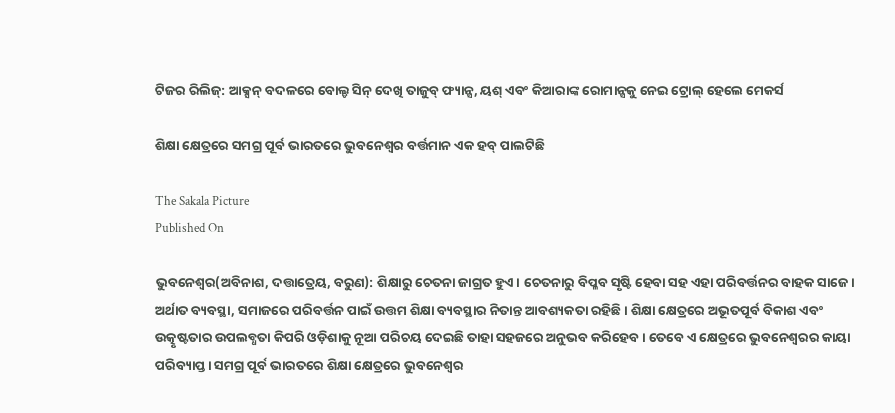ଟିଜର ରିଲିଜ୍: ଆକ୍ସନ୍ ବଦଳରେ ବୋଲ୍ଡ ସିନ୍ ଦେଖି ତାଜୁବ୍ ଫ୍ୟାନ୍ସ, ୟଶ୍ ଏବଂ କିଆରାଙ୍କ ରୋମାନ୍ସକୁ ନେଇ ଟ୍ରୋଲ୍ ହେଲେ ମେକର୍ସ

ଶିକ୍ଷା କ୍ଷେତ୍ରରେ ସମଗ୍ର ପୂର୍ବ ଭାରତରେ ଭୁବନେଶ୍ୱର ବର୍ତ୍ତମାନ ଏକ ହବ୍‌‌ ପାଲଟିଛି

The Sakala Picture
Published On

ଭୁବନେଶ୍ୱର(ଅବିନାଶ, ଦତ୍ତାତ୍ରେୟ, ବରୁଣ): ଶିକ୍ଷାରୁ ଚେତନା ଜାଗ୍ରତ ହୁଏ। ଚେତନାରୁ ବିପ୍ଳବ ସୃଷ୍ଟି ହେବା ସହ ଏହା ପରିବର୍ତ୍ତନର ବାହକ ସାଜେ। ଅର୍ଥାତ ବ୍ୟବସ୍ଥା, ସମାଜରେ ପରିବର୍ତ୍ତନ ପାଇଁ ଉତ୍ତମ ଶିକ୍ଷା ବ୍ୟବସ୍ଥାର ନିତାନ୍ତ ଆବଶ୍ୟକତା ରହିଛି। ଶିକ୍ଷା କ୍ଷେତ୍ରରେ ଅଭୂତପୂର୍ବ ବିକାଶ ଏବଂ ଉତ୍କୃଷ୍ଟତାର ଉପଲବ୍ଧତା କିପରି ଓଡ଼ିଶାକୁ ନୂଆ ପରିଚୟ ଦେଇଛି ତାହା ସହଜରେ ଅନୁଭବ କରିହେବ। ତେବେ ଏ କ୍ଷେତ୍ରରେ ଭୁବନେଶ୍ୱରର କାୟା ପରିବ୍ୟାପ୍ତ। ସମଗ୍ର ପୂର୍ବ ଭାରତରେ ଶିକ୍ଷା କ୍ଷେତ୍ରରେ ଭୁବନେଶ୍ୱର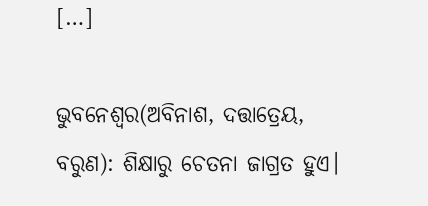[…]

ଭୁବନେଶ୍ୱର(ଅବିନାଶ, ଦତ୍ତାତ୍ରେୟ, ବରୁଣ): ଶିକ୍ଷାରୁ ଚେତନା ଜାଗ୍ରତ ହୁଏ।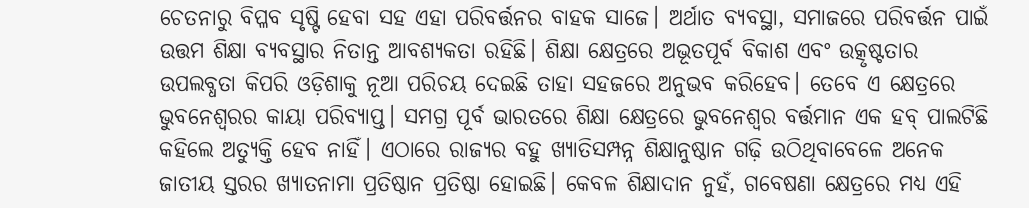ଚେତନାରୁ ବିପ୍ଳବ ସୃଷ୍ଟି ହେବା ସହ ଏହା ପରିବର୍ତ୍ତନର ବାହକ ସାଜେ। ଅର୍ଥାତ ବ୍ୟବସ୍ଥା, ସମାଜରେ ପରିବର୍ତ୍ତନ ପାଇଁ ଉତ୍ତମ ଶିକ୍ଷା ବ୍ୟବସ୍ଥାର ନିତାନ୍ତ ଆବଶ୍ୟକତା ରହିଛି। ଶିକ୍ଷା କ୍ଷେତ୍ରରେ ଅଭୂତପୂର୍ବ ବିକାଶ ଏବଂ ଉତ୍କୃଷ୍ଟତାର ଉପଲବ୍ଧତା କିପରି ଓଡ଼ିଶାକୁ ନୂଆ ପରିଚୟ ଦେଇଛି ତାହା ସହଜରେ ଅନୁଭବ କରିହେବ। ତେବେ ଏ କ୍ଷେତ୍ରରେ ଭୁବନେଶ୍ୱରର କାୟା ପରିବ୍ୟାପ୍ତ। ସମଗ୍ର ପୂର୍ବ ଭାରତରେ ଶିକ୍ଷା କ୍ଷେତ୍ରରେ ଭୁବନେଶ୍ୱର ବର୍ତ୍ତମାନ ଏକ ହବ୍‌‌ ପାଲଟିଛି କହିଲେ ଅତ୍ୟୁକ୍ତି ହେବ ନାହିଁ। ଏଠାରେ ରାଜ୍ୟର ବହୁ ଖ୍ୟାତିସମ୍ପନ୍ନ ଶିକ୍ଷାନୁଷ୍ଠାନ ଗଢ଼ି ଉଠିଥିବାବେଳେ ଅନେକ ଜାତୀୟ ସ୍ତରର ଖ୍ୟାତନାମା ପ୍ରତିଷ୍ଠାନ ପ୍ରତିଷ୍ଠା ହୋଇଛି। କେବଳ ଶିକ୍ଷାଦାନ ନୁହଁ, ଗବେଷଣା କ୍ଷେତ୍ରରେ ମଧ୍ୟ ଏହି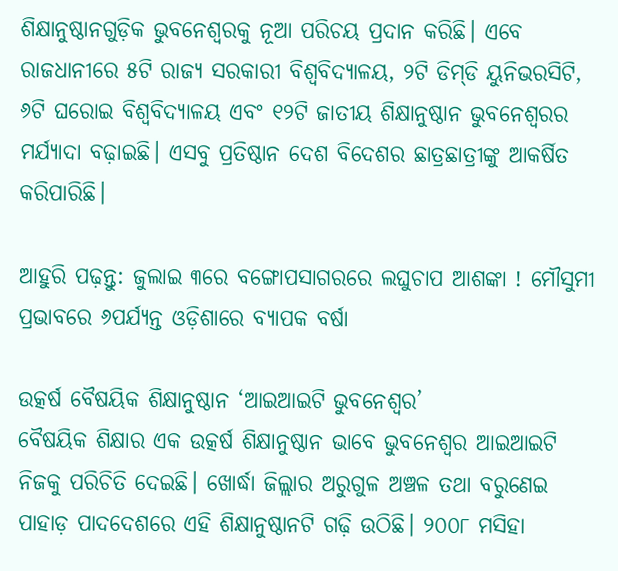ଶିକ୍ଷାନୁଷ୍ଠାନଗୁଡ଼ିକ ଭୁବନେଶ୍ୱରକୁ ନୂଆ ପରିଚୟ ପ୍ରଦାନ କରିଛି। ଏବେ ରାଜଧାନୀରେ ୫ଟି ରାଜ୍ୟ ସରକାରୀ ବିଶ୍ୱବିଦ୍ୟାଳୟ, ୨ଟି ଡିମ୍‌‌ଡି ୟୁନିଭରସିଟି, ୬ଟି ଘରୋଇ ବିଶ୍ୱବିଦ୍ୟାଳୟ ଏବଂ ୧୨ଟି ଜାତୀୟ ଶିକ୍ଷାନୁଷ୍ଠାନ ଭୁବନେଶ୍ୱରର ମର୍ଯ୍ୟାଦା ବଢ଼ାଇଛି। ଏସବୁ ପ୍ରତିଷ୍ଠାନ ଦେଶ ବିଦେଶର ଛାତ୍ରଛାତ୍ରୀଙ୍କୁ ଆକର୍ଷିତ କରିପାରିଛି।

ଆହୁରି ପଢ଼ନ୍ତୁ: ଜୁଲାଇ ୩ରେ ବଙ୍ଗୋପସାଗରରେ ଲଘୁଚାପ ଆଶଙ୍କା ! ମୌସୁମୀ ପ୍ରଭାବରେ ୬ପର୍ଯ୍ୟନ୍ତ ଓଡ଼ିଶାରେ ବ୍ୟାପକ ବର୍ଷା

ଉତ୍କର୍ଷ ବୈଷୟିକ ଶିକ୍ଷାନୁଷ୍ଠାନ ‘ଆଇଆଇଟି ଭୁବନେଶ୍ୱର’
ବୈଷୟିକ ଶିକ୍ଷାର ଏକ ଉତ୍କର୍ଷ ଶିକ୍ଷାନୁଷ୍ଠାନ ଭାବେ ଭୁବନେଶ୍ୱର ଆଇଆଇଟି ନିଜକୁ ପରିଚିତି ଦେଇଛି। ଖୋର୍ଦ୍ଧା ଜିଲ୍ଲାର ଅରୁଗୁଳ ଅଞ୍ଚଳ ତଥା ବରୁଣେଇ ପାହାଡ଼ ପାଦଦେଶରେ ଏହି ଶିକ୍ଷାନୁଷ୍ଠାନଟି ଗଢ଼ି ଉଠିଛି। ୨୦୦୮ ମସିହା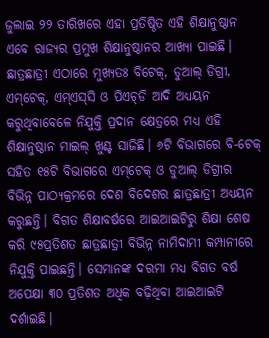ଜୁଲାଇ ୨୨ ତାରିଖରେ ଏହା ପ୍ରତିଷ୍ଠିତ ଏହି ଶିକ୍ଷାନୁଷ୍ଠାନ ଏବେ ରାଜ୍ୟର ପ୍ରମୁଖ ଶିକ୍ଷାନୁଷ୍ଠାନର ଆଖ୍ୟା ପାଇଛି। ଛାତ୍ରଛାତ୍ରୀ ଏଠାରେ ମୁଖ୍ୟତଃ ବିଟେକ୍‌‌, ଡୁଆଲ୍‌‌ ଡିଗ୍ରୀ, ଏମ୍‌‌ଟେକ୍‌‌, ଏମ୍‌‌ଏସ୍‌‌ସି ଓ ପିଏଚ୍‌‌ଡି ଆଦି ଅଧ୍ୟୟନ କରୁଥିବାବେଳେ ନିଯୁକ୍ତି ପ୍ରଦାନ କ୍ଷେତ୍ରରେ ମଧ୍ୟ ଏହି ଶିକ୍ଷାନୁଷ୍ଠାନ ମାଇଲ୍‌‌ ଖୁଣ୍ଟ ସାଜିଛି। ୬ଟି ବିଭାଗରେ ବି-ଟେକ୍‌‌ ସହିତ ୧୫ଟି ବିଭାଗରେ ଏମ୍‌‌ଟେକ୍‌‌ ଓ ଡୁଆଲ୍‌‌ ଡିଗ୍ରୀର ବିଭିନ୍ନ ପାଠ୍ୟକ୍ରମରେ ଦେଶ ବିଦେଶର ଛାତ୍ରଛାତ୍ରୀ ଅଧ୍ୟୟନ କରୁଛନ୍ତି। ବିଗତ ଶିକ୍ଷାବର୍ଷରେ ଆଇଆଇଟିରୁ ଶିକ୍ଷା ଶେଷ କରି ୯୫ପ୍ରତିଶତ ଛାତ୍ରଛାତ୍ରୀ ବିଭିନ୍ନ ନାମିଦାମୀ କମ୍ପାନୀରେ ନିଯୁକ୍ତି ପାଇଛନ୍ତି। ସେମାନଙ୍କ ଦରମା ମଧ୍ୟ ବିଗତ ବର୍ଷ ଅପେକ୍ଷା ୩୦ ପ୍ରତିଶତ ଅଧିକ ବଢ଼ିଥିବା ଆଇଆଇଟି ଦର୍ଶାଇଛି।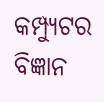କମ୍ପ୍ୟୁଟର ବିଜ୍ଞାନ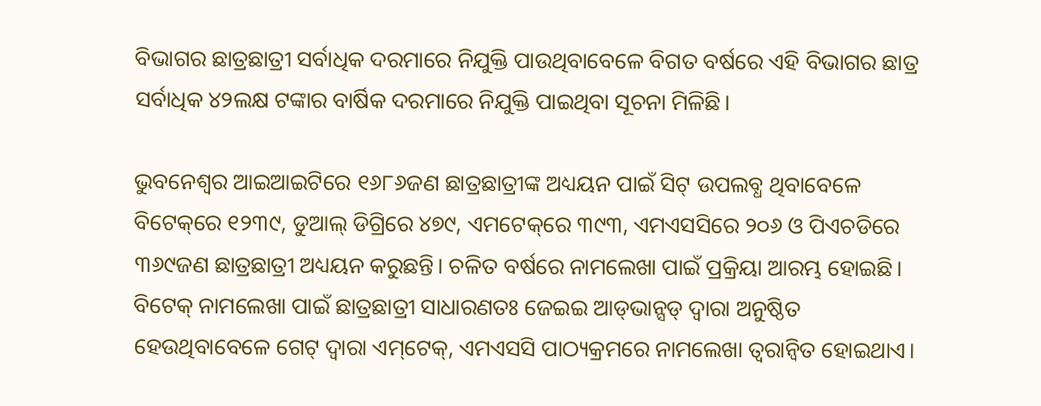ବିଭାଗର ଛାତ୍ରଛାତ୍ରୀ ସର୍ବାଧିକ ଦରମାରେ ନିଯୁକ୍ତି ପାଉଥିବାବେଳେ ବିଗତ ବର୍ଷରେ ଏହି ବିଭାଗର ଛାତ୍ର ସର୍ବାଧିକ ୪୨ଲକ୍ଷ ଟଙ୍କାର ବାର୍ଷିକ ଦରମାରେ ନିଯୁକ୍ତି ପାଇଥିବା ସୂଚନା ମିଳିଛି।

ଭୁବନେଶ୍ୱର ଆଇଆଇଟିରେ ୧୬୮୬ଜଣ ଛାତ୍ରଛାତ୍ରୀଙ୍କ ଅଧ୍ୟୟନ ପାଇଁ ସିଟ୍‌‌ ଉପଲବ୍ଧ ଥିବାବେଳେ ବିଟେକ୍‌‌ରେ ୧୨୩୯, ଡୁଆଲ୍‌‌ ଡିଗ୍ରିରେ ୪୭୯, ଏମଟେକ୍‌‌ରେ ୩୯୩, ଏମଏସସିରେ ୨୦୬ ଓ ପିଏଚଡିରେ ୩୬୯ଜଣ ଛାତ୍ରଛାତ୍ରୀ ଅଧ୍ୟୟନ କରୁଛନ୍ତି। ଚଳିତ ବର୍ଷରେ ନାମଲେଖା ପାଇଁ ପ୍ରକ୍ରିୟା ଆରମ୍ଭ ହୋଇଛି। ବିଟେକ୍‌‌ ନାମଲେଖା ପାଇଁ ଛାତ୍ରଛାତ୍ରୀ ସାଧାରଣତଃ ଜେଇଇ ଆଡ୍‌‌ଭାନ୍ସଡ୍‌‌ ଦ୍ୱାରା ଅନୁଷ୍ଠିତ ହେଉଥିବାବେଳେ ଗେଟ୍‌‌ ଦ୍ୱାରା ଏମ୍‌‌ଟେକ୍‌‌, ଏମଏସସି ପାଠ୍ୟକ୍ରମରେ ନାମଲେଖା ତ୍ୱରାନ୍ୱିତ ହୋଇଥାଏ।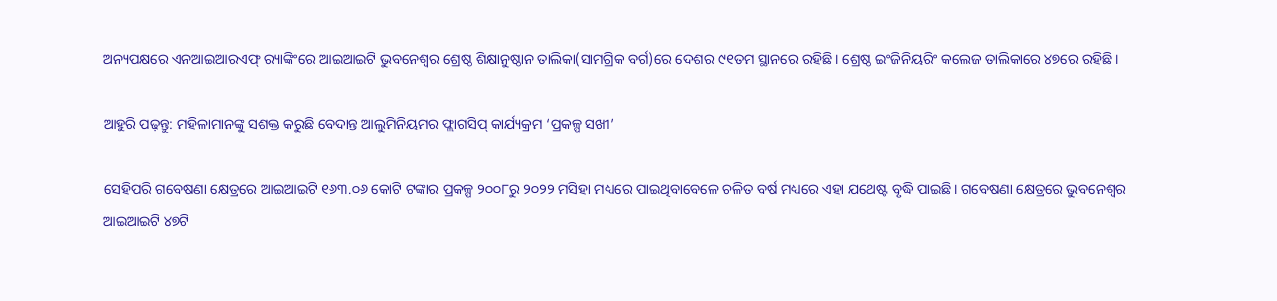ଅନ୍ୟପକ୍ଷରେ ଏନଆଇଆରଏଫ୍‌‌ ର‍୍ୟାଙ୍କିଂରେ ଆଇଆଇଟି ଭୁବନେଶ୍ୱର ଶ୍ରେଷ୍ଠ ଶିକ୍ଷାନୁଷ୍ଠାନ ତାଲିକା(ସାମଗ୍ରିକ ବର୍ଗ)ରେ ଦେଶର ୯୧ତମ ସ୍ଥାନରେ ରହିଛି। ଶ୍ରେଷ୍ଠ ଇଂଜିନିୟରିଂ କଲେଜ ତାଲିକାରେ ୪୭ରେ ରହିଛି।

ଆହୁରି ପଢ଼ନ୍ତୁ: ମହିଳାମାନଙ୍କୁ ସଶକ୍ତ କରୁଛି ବେଦାନ୍ତ ଆଲୁମିନିୟମର ଫ୍ଲାଗସିପ୍ କାର୍ଯ୍ୟକ୍ରମ ‘ପ୍ରକଳ୍ପ ସଖୀ’

ସେହିପରି ଗବେଷଣା କ୍ଷେତ୍ରରେ ଆଇଆଇଟି ୧୬୩.୦୬ କୋଟି ଟଙ୍କାର ପ୍ରକଳ୍ପ ୨୦୦୮ରୁ ୨୦୨୨ ମସିହା ମଧ୍ୟରେ ପାଇଥିବାବେଳେ ଚଳିତ ବର୍ଷ ମଧ୍ୟରେ ଏହା ଯଥେଷ୍ଟ ବୃଦ୍ଧି ପାଇଛି। ଗବେଷଣା କ୍ଷେତ୍ରରେ ଭୁବନେଶ୍ୱର ଆଇଆଇଟି ୪୭ଟି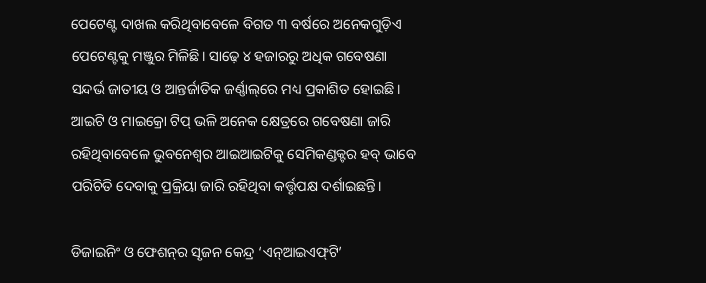ପେଟେଣ୍ଟ ଦାଖଲ କରିଥିବାବେଳେ ବିଗତ ୩ ବର୍ଷରେ ଅନେକଗୁଡ଼ିଏ ପେଟେଣ୍ଟକୁ ମଞ୍ଜୁର ମିଳିଛି। ସାଢ଼େ ୪ ହଜାରରୁ ଅଧିକ ଗବେଷଣା ସନ୍ଦର୍ଭ ଜାତୀୟ ଓ ଆନ୍ତର୍ଜାତିକ ଜର୍ଣ୍ଣାଲ୍‌‌ରେ ମଧ୍ୟ ପ୍ରକାଶିତ ହୋଇଛି। ଆଇଟି ଓ ମାଇକ୍ରୋ ଟିପ୍‌‌ ଭଳି ଅନେକ କ୍ଷେତ୍ରରେ ଗବେଷଣା ଜାରି ରହିଥିବାବେଳେ ଭୁବନେଶ୍ୱର ଆଇଆଇଟିକୁ ସେମିକଣ୍ଡକ୍ଟର ହବ୍‌‌ ଭାବେ ପରିଚିତି ଦେବାକୁ ପ୍ରକ୍ରିୟା ଜାରି ରହିଥିବା କର୍ତ୍ତୃପକ୍ଷ ଦର୍ଶାଇଛନ୍ତି।

ଡିଜାଇନିଂ ଓ ଫେଶନ୍‌ର ସୃଜନ କେନ୍ଦ୍ର ‘ଏନ୍‌‌ଆଇଏଫ୍‌‌ଟି’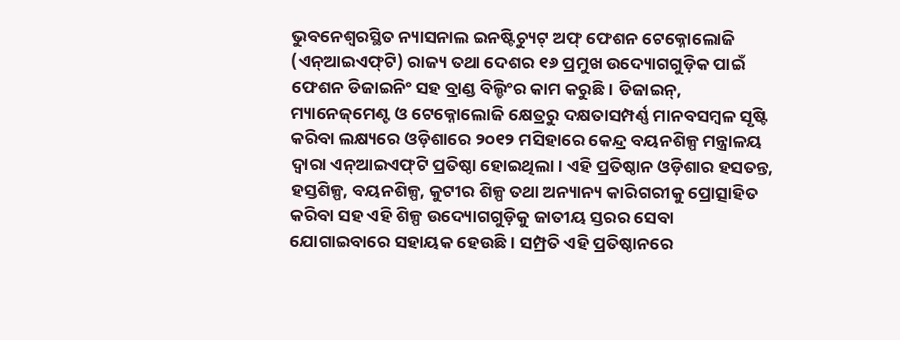ଭୁବନେଶ୍ୱରସ୍ଥିତ ନ୍ୟାସନାଲ ଇନଷ୍ଟିଚ୍ୟୁଟ୍‌‌ ଅଫ୍‌‌ ଫେଶନ ଟେକ୍ନୋଲୋଜି (ଏନ୍‌‌ଆଇଏଫ୍‌‌ଟି) ରାଜ୍ୟ ତଥା ଦେଶର ୧୬ ପ୍ରମୁଖ ଉଦ୍ୟୋଗଗୁଡ଼ିକ ପାଇଁ ଫେଶନ ଡିଜାଇନିଂ ସହ ବ୍ରାଣ୍ଡ ବିଲ୍ଡିଂର କାମ କରୁଛି। ଡିଜାଇନ୍‌‌, ମ୍ୟାନେଜ୍‌‌ମେଣ୍ଟ ଓ ଟେକ୍ନୋଲୋଜି କ୍ଷେତ୍ରରୁ ଦକ୍ଷତାସମ୍ପର୍ଣ୍ଣ ମାନବସମ୍ବଳ ସୃଷ୍ଟି କରିବା ଲକ୍ଷ୍ୟରେ ଓଡ଼ିଶାରେ ୨୦୧୨ ମସିହାରେ କେନ୍ଦ୍ର ବୟନଶିଳ୍ପ ମନ୍ତ୍ରାଳୟ ଦ୍ୱାରା ଏନ୍‌‌ଆଇଏଫ୍‌‌ଟି ପ୍ରତିଷ୍ଠା ହୋଇଥିଲା। ଏହି ପ୍ରତିଷ୍ଠାନ ଓଡ଼ିଶାର ହସତନ୍ତ, ହସ୍ତଶିଳ୍ପ, ବୟନଶିଳ୍ପ, କୁଟୀର ଶିଳ୍ପ ତଥା ଅନ୍ୟାନ୍ୟ କାରିଗରୀକୁ ପ୍ରୋତ୍ସାହିତ କରିବା ସହ ଏହି ଶିଳ୍ପ ଉଦ୍ୟୋଗଗୁଡ଼ିକୁ ଜାତୀୟ ସ୍ତରର ସେବା ଯୋଗାଇବାରେ ସହାୟକ ହେଉଛି। ସମ୍ପ୍ରତି ଏହି ପ୍ରତିଷ୍ଠାନରେ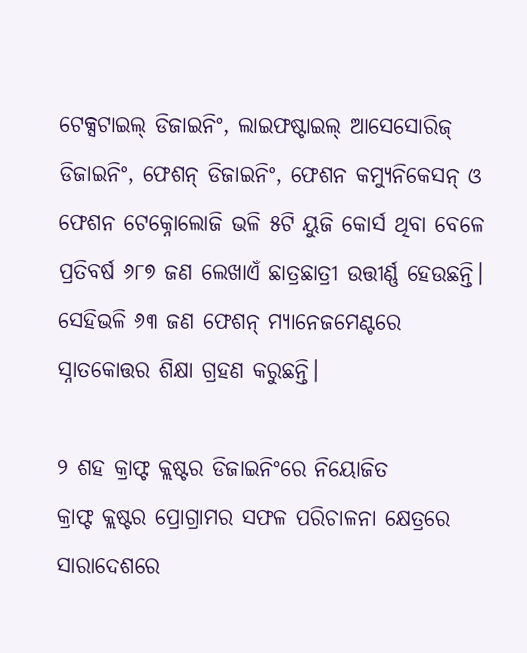ଟେକ୍ସଟାଇଲ୍‌‌ ଡିଜାଇନିଂ, ଲାଇଫଷ୍ଟାଇଲ୍‌‌ ଆସେସୋରିଜ୍‌‌ ଡିଜାଇନିଂ, ଫେଶନ୍‌‌ ଡିଜାଇନିଂ, ଫେଶନ କମ୍ୟୁନିକେସନ୍‌‌ ଓ ଫେଶନ ଟେକ୍ନୋଲୋଜି ଭଳି ୫ଟି ୟୁଜି କୋର୍ସ ଥିବା ବେଳେ ପ୍ରତିବର୍ଷ ୬୮୭ ଜଣ ଲେଖାଏଁ ଛାତ୍ରଛାତ୍ରୀ ଉତ୍ତୀର୍ଣ୍ଣ ହେଉଛନ୍ତି। ସେହିଭଳି ୬୩ ଜଣ ଫେଶନ୍‌‌ ମ୍ୟାନେଜମେଣ୍ଟରେ ସ୍ନାତକୋତ୍ତର ଶିକ୍ଷା ଗ୍ରହଣ କରୁଛନ୍ତି।

୨ ଶହ କ୍ରାଫ୍ଟ କ୍ଲଷ୍ଟର ଡିଜାଇନିଂରେ ନିୟୋଜିତ
କ୍ରାଫ୍ଟ କ୍ଲଷ୍ଟର ପ୍ରୋଗ୍ରାମର ସଫଳ ପରିଚାଳନା କ୍ଷେତ୍ରରେ ସାରାଦେଶରେ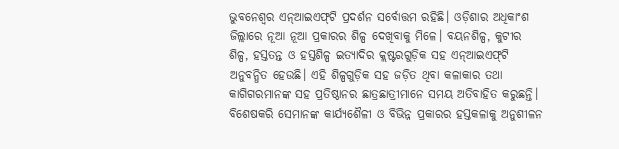ଭୁବନେଶ୍ୱର ଏନ୍‌‌ଆଇଏଫ୍‌‌ଟି ପ୍ରଦର୍ଶନ ସର୍ବୋତ୍ତମ ରହିଛି। ଓଡ଼ିଶାର ଅଧିକାଂଶ ଜିଲ୍ଲାରେ ନୂଆ ନୂଆ ପ୍ରକାରର ଶିଳ୍ପ ଦେଖିବାକୁ ମିଳେ। ବୟନଶିଳ୍ପ, କୁଟୀର ଶିଳ୍ପ, ହସ୍ତତନ୍ତ ଓ ହସ୍ତଶିଳ୍ପ ଇତ୍ୟାଦିର କ୍ଲଷ୍ଟରଗୁଡ଼ିକ ସହ ଏନ୍‌‌ଆଇଏଫ୍‌‌ଟି ଅନୁବନ୍ଧିତ ହେଉଛି। ଏହି ଶିଳ୍ପଗୁଡ଼ିକ ସହ ଜଡ଼ିତ ଥିବା କଳାକାର ତଥା କାଗିଗରମାନଙ୍କ ସହ ପ୍ରତିଷ୍ଠାନର ଛାତ୍ରଛାତ୍ରୀମାନେ ସମୟ ଅତିବାହିତ କରୁଛନ୍ତି। ବିଶେଷକରି ସେମାନଙ୍କ କାର୍ଯ୍ୟଶୈଳୀ ଓ ବିଭିନ୍ନ ପ୍ରକାରର ହସ୍ତକଳାକୁ ଅନୁଶୀଳନ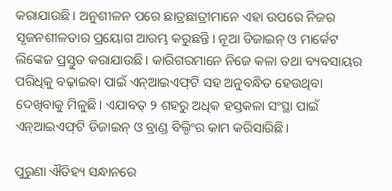କରାଯାଉଛି। ଅନୁଶୀଳନ ପରେ ଛାତ୍ରଛାତ୍ରୀମାନେ ଏହା ଉପରେ ନିଜର ସୃଜନଶୀଳତାର ପ୍ରୟୋଗ ଆରମ୍ଭ କରୁଛନ୍ତି। ନୂଆ ଡିଜାଇନ୍‌‌ ଓ ମାର୍କେଟ ଲିଙ୍କେଜ ପ୍ରସ୍ତୁତ କରାଯାଉଛି। କାରିଗରମାନେ ନିଜେ କଳା ତଥା ବ୍ୟବସାୟର ପରିଧିକୁ ବଢ଼ାଇବା ପାଇଁ ଏନ୍‌‌ଆଇଏଫ୍‌‌ଟି ସହ ଅନୁବନ୍ଧିତ ହେଉଥିବା ଦେଖିବାକୁ ମିଳୁଛି। ଏଯାବତ୍‌‌ ୨ ଶହରୁ ଅଧିକ ହସ୍ତକଳା ସଂସ୍ଥା ପାଇଁ ଏନ୍‌‌ଆଇଏଫ୍‌‌ଟି ଡିଜାଇନ୍‌‌ ଓ ବ୍ରାଣ୍ଡ ବିଲ୍ଡିଂର କାମ କରିସାରିଛି।

ପୁରୁଣା ଐତିହ୍ୟ ସନ୍ଧାନରେ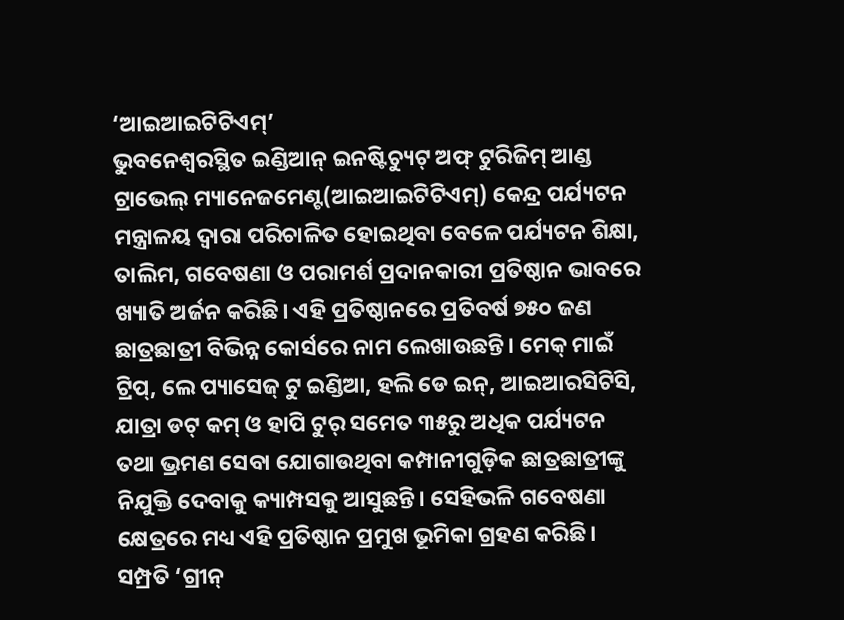‘ଆଇଆଇଟିଟିଏମ୍‌‌’
ଭୁବନେଶ୍ୱରସ୍ଥିତ ଇଣ୍ଡିଆନ୍‌‌ ଇନଷ୍ଟିଚ୍ୟୁଟ୍‌‌ ଅଫ୍‌‌ ଟୁରିଜିମ୍‌‌ ଆଣ୍ଡ ଟ୍ରାଭେଲ୍‌‌ ମ୍ୟାନେଜମେଣ୍ଟ(ଆଇଆଇଟିଟିଏମ୍‌‌) କେନ୍ଦ୍ର ପର୍ଯ୍ୟଟନ ମନ୍ତ୍ରାଳୟ ଦ୍ୱାରା ପରିଚାଳିତ ହୋଇଥିବା ବେଳେ ପର୍ଯ୍ୟଟନ ଶିକ୍ଷା, ତାଲିମ, ଗବେଷଣା ଓ ପରାମର୍ଶ ପ୍ରଦାନକାରୀ ପ୍ରତିଷ୍ଠାନ ଭାବରେ ଖ୍ୟାତି ଅର୍ଜନ କରିଛି। ଏହି ପ୍ରତିଷ୍ଠାନରେ ପ୍ରତିବର୍ଷ ୭୫୦ ଜଣ ଛାତ୍ରଛାତ୍ରୀ ବିଭିନ୍ନ କୋର୍ସରେ ନାମ ଲେଖାଉଛନ୍ତି। ମେକ୍‌‌ ମାଇଁ ଟ୍ରିପ୍‌‌, ଲେ ପ୍ୟାସେଜ୍‌‌ ଟୁ ଇଣ୍ଡିଆ, ହଲି ଡେ ଇନ୍‌‌, ଆଇଆରସିଟିସି, ଯାତ୍ରା ଡଟ୍‌‌ କମ୍‌‌ ଓ ହାପି ଟୁର୍‌‌ ସମେତ ୩୫ରୁ ଅଧିକ ପର୍ଯ୍ୟଟନ ତଥା ଭ୍ରମଣ ସେବା ଯୋଗାଉଥିବା କମ୍ପାନୀଗୁଡ଼ିକ ଛାତ୍ରଛାତ୍ରୀଙ୍କୁ ନିଯୁକ୍ତି ଦେବାକୁ କ୍ୟାମ୍ପସକୁ ଆସୁଛନ୍ତି। ସେହିଭଳି ଗବେଷଣା କ୍ଷେତ୍ରରେ ମଧ୍ୟ ଏହି ପ୍ରତିଷ୍ଠାନ ପ୍ରମୁଖ ଭୂମିକା ଗ୍ରହଣ କରିଛି। ସମ୍ପ୍ରତି ‘ଗ୍ରୀନ୍‌‌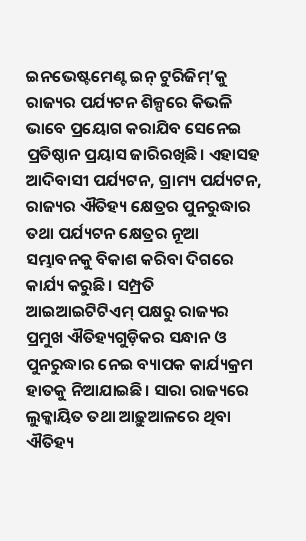ଇନଭେଷ୍ଟମେଣ୍ଟ ଇନ୍‌‌ ଟୁରିଜିମ୍‌‌’କୁ ରାଜ୍ୟର ପର୍ଯ୍ୟଟନ ଶିଳ୍ପରେ କିଭଳି ଭାବେ ପ୍ରୟୋଗ କରାଯିବ ସେନେଇ ପ୍ରତିଷ୍ଠାନ ପ୍ରୟାସ ଜାରିରଖିଛି। ଏହାସହ ଆଦିବାସୀ ପର୍ଯ୍ୟଟନ, ଗ୍ରାମ୍ୟ ପର୍ଯ୍ୟଟନ, ରାଜ୍ୟର ଐତିହ୍ୟ କ୍ଷେତ୍ରର ପୁନରୁଦ୍ଧାର ତଥା ପର୍ଯ୍ୟଟନ କ୍ଷେତ୍ରର ନୂଆ ସମ୍ଭାବନକୁ ବିକାଶ କରିବା ଦିଗରେ କାର୍ଯ୍ୟ କରୁଛି। ସମ୍ପ୍ରତି ଆଇଆଇଟିଟିଏମ୍‌‌ ପକ୍ଷରୁ ରାଜ୍ୟର ପ୍ରମୁଖ ଐତିହ୍ୟଗୁଡ଼ିକର ସନ୍ଧାନ ଓ ପୁନରୁଦ୍ଧାର ନେଇ ବ୍ୟାପକ କାର୍ଯ୍ୟକ୍ରମ ହାତକୁ ନିଆଯାଇଛି। ସାରା ରାଜ୍ୟରେ ଲୁକ୍କାୟିତ ତଥା ଆଢ଼ୁଆଳରେ ଥିବା ଐତିହ୍ୟ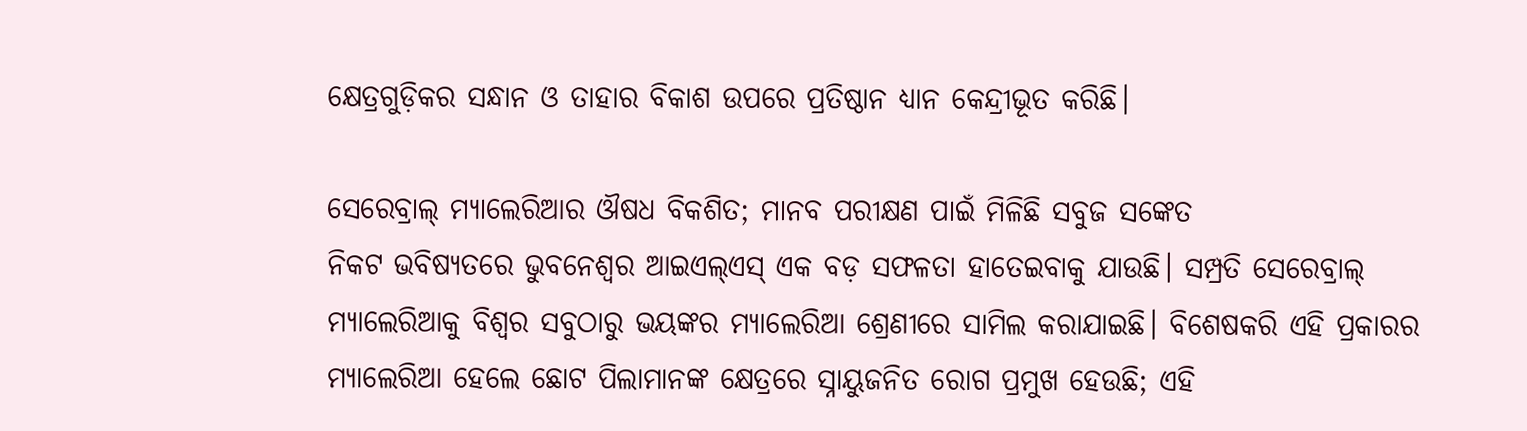କ୍ଷେତ୍ରଗୁଡ଼ିକର ସନ୍ଧାନ ଓ ତାହାର ବିକାଶ ଉପରେ ପ୍ରତିଷ୍ଠାନ ଧ୍ୟାନ କେନ୍ଦ୍ରୀଭୂତ କରିଛି।

ସେରେବ୍ରାଲ୍‌‌ ମ୍ୟାଲେରିଆର ଔଷଧ ବିକଶିତ; ମାନବ ପରୀକ୍ଷଣ ପାଇଁ ମିଳିଛି ସବୁଜ ସଙ୍କେତ
ନିକଟ ଭବିଷ୍ୟତରେ ଭୁବନେଶ୍ୱର ଆଇଏଲ୍‌‌ଏସ୍‌‌ ଏକ ବଡ଼ ସଫଳତା ହାତେଇବାକୁ ଯାଉଛି। ସମ୍ପ୍ରତି ସେରେବ୍ରାଲ୍‌‌ ମ୍ୟାଲେରିଆକୁ ବିଶ୍ୱର ସବୁଠାରୁ ଭୟଙ୍କର ମ୍ୟାଲେରିଆ ଶ୍ରେଣୀରେ ସାମିଲ କରାଯାଇଛି। ବିଶେଷକରି ଏହି ପ୍ରକାରର ମ୍ୟାଲେରିଆ ହେଲେ ଛୋଟ ପିଲାମାନଙ୍କ କ୍ଷେତ୍ରରେ ସ୍ନାୟୁଜନିତ ରୋଗ ପ୍ରମୁଖ ହେଉଛି; ଏହି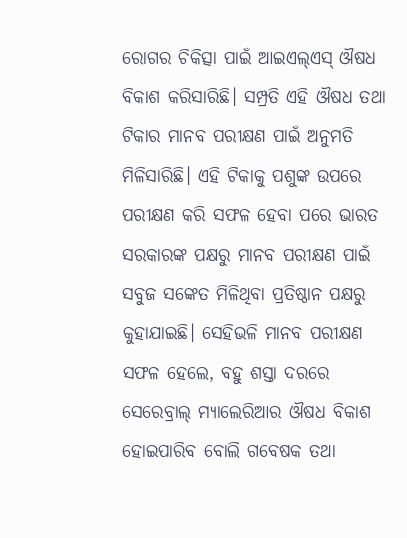ରୋଗର ଚିକିତ୍ସା ପାଇଁ ଆଇଏଲ୍‌‌ଏସ୍‌‌ ଔଷଧ ବିକାଶ କରିସାରିଛି। ସମ୍ପ୍ରତି ଏହି ଔଷଧ ତଥା ଟିକାର ମାନବ ପରୀକ୍ଷଣ ପାଇଁ ଅନୁମତି ମିଳିସାରିଛି। ଏହି ଟିକାକୁ ପଶୁଙ୍କ ଉପରେ ପରୀକ୍ଷଣ କରି ସଫଳ ହେବା ପରେ ଭାରତ ସରକାରଙ୍କ ପକ୍ଷରୁ ମାନବ ପରୀକ୍ଷଣ ପାଇଁ ସବୁଜ ସଙ୍କେତ ମିଳିଥିବା ପ୍ରତିଷ୍ଠାନ ପକ୍ଷରୁ କୁହାଯାଇଛି। ସେହିଭଳି ମାନବ ପରୀକ୍ଷଣ ସଫଳ ହେଲେ, ବହୁ ଶସ୍ତା ଦରରେ ସେରେବ୍ରାଲ୍‌‌ ମ୍ୟାଲେରିଆର ଔଷଧ ବିକାଶ ହୋଇପାରିବ ବୋଲି ଗବେଷକ ତଥା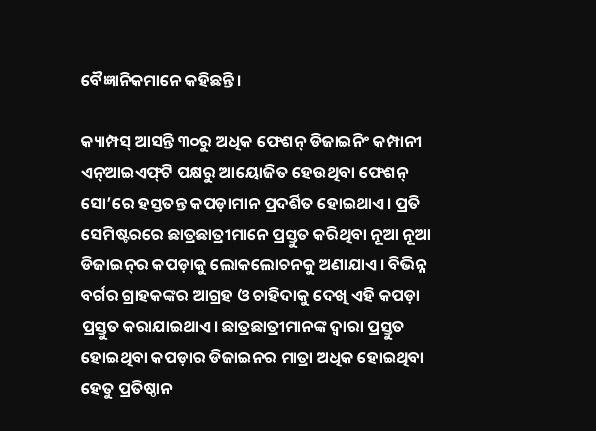ବୈଜ୍ଞାନିକମାନେ କହିଛନ୍ତି।

କ୍ୟାମ୍ପସ୍‌‌ ଆସନ୍ତି ୩୦ରୁ ଅଧିକ ଫେଶନ୍‌ ଡିଜାଇନିଂ କମ୍ପାନୀ
ଏନ୍‌‌ଆଇଏଫ୍‌‌ଟି ପକ୍ଷରୁ ଆୟୋଜିତ ହେଉଥିବା ଫେଶନ୍‌‌ ସୋ’ରେ ହସ୍ତତନ୍ତ କପଡ଼ାମାନ ପ୍ରଦର୍ଶିତ ହୋଇଥାଏ। ପ୍ରତି ସେମିଷ୍ଟରରେ ଛାତ୍ରଛାତ୍ରୀମାନେ ପ୍ରସ୍ତୁତ କରିଥିବା ନୂଆ ନୂଆ ଡିଜାଇନ୍‌‌ର କପଡ଼ାକୁ ଲୋକଲୋଚନକୁ ଅଣାଯାଏ। ବିଭିନ୍ନ ବର୍ଗର ଗ୍ରାହକଙ୍କର ଆଗ୍ରହ ଓ ଚାହିଦାକୁ ଦେଖି ଏହି କପଡ଼ା ପ୍ରସ୍ତୁତ କରାଯାଇଥାଏ। ଛାତ୍ରଛାତ୍ରୀମାନଙ୍କ ଦ୍ୱାରା ପ୍ରସ୍ତୁତ ହୋଇଥିବା କପଡ଼ାର ଡିଜାଇନର ମାତ୍ରା ଅଧିକ ହୋଇଥିବା ହେତୁ ପ୍ରତିଷ୍ଠାନ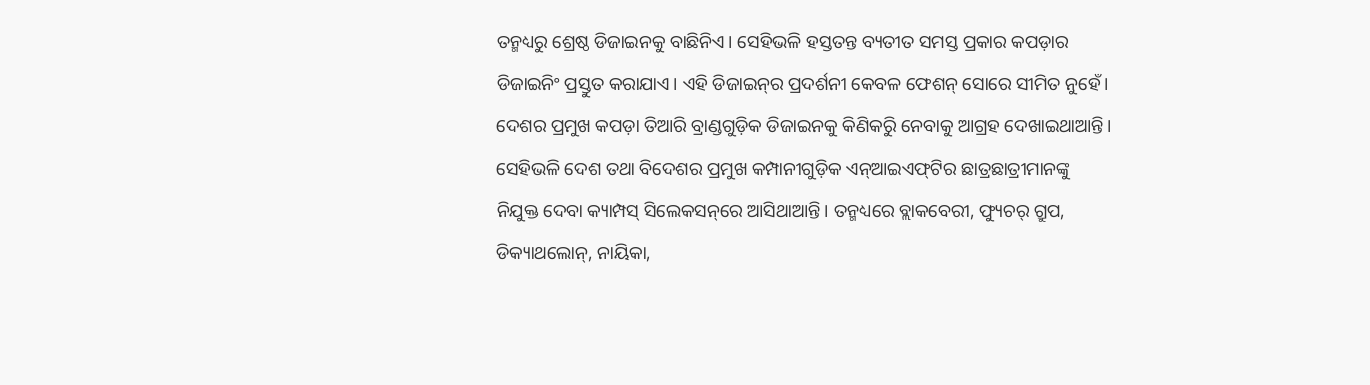ତନ୍ମଧ୍ୟରୁ ଶ୍ରେଷ୍ଠ ଡିଜାଇନକୁ ବାଛିନିଏ। ସେହିଭଳି ହସ୍ତତନ୍ତ ବ୍ୟତୀତ ସମସ୍ତ ପ୍ରକାର କପଡ଼ାର ଡିଜାଇନିଂ ପ୍ରସ୍ତୁତ କରାଯାଏ। ଏହି ଡିଜାଇନ୍‌‌ର ପ୍ରଦର୍ଶନୀ କେବଳ ଫେଶନ୍‌‌ ସୋରେ ସୀମିତ ନୁହେଁ। ଦେଶର ପ୍ରମୁଖ କପଡ଼ା ତିଆରି ବ୍ରାଣ୍ଡଗୁଡ଼ିକ ଡିଜାଇନକୁ କିଣିକରିୁ ନେବାକୁ ଆଗ୍ରହ ଦେଖାଇଥାଆନ୍ତି। ସେହିଭଳି ଦେଶ ତଥା ବିଦେଶର ପ୍ରମୁଖ କମ୍ପାନୀଗୁଡ଼ିକ ଏନ୍‌‌ଆଇଏଫ୍‌‌ଟିର ଛାତ୍ରଛାତ୍ରୀମାନଙ୍କୁ ନିଯୁକ୍ତ ଦେବା କ୍ୟାମ୍ପସ୍‌‌ ସିଲେକସନ୍‌‌ରେ ଆସିଥାଆନ୍ତି। ତନ୍ମଧ୍ୟରେ ବ୍ଲାକବେରୀ, ଫ୍ୟୁଚର୍‌‌ ଗ୍ରୁପ, ଡିକ୍ୟାଥଲୋନ୍‌‌, ନାୟିକା,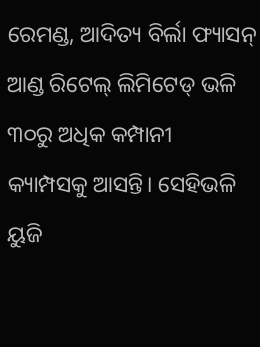ରେମଣ୍ଡ, ଆଦିତ୍ୟ ବିର୍ଲା ଫ୍ୟାସନ୍‌‌ ଆଣ୍ଡ ରିଟେଲ୍‌‌ ଲିମିଟେଡ୍‌‌ ଭଳି ୩୦ରୁ ଅଧିକ କମ୍ପାନୀ କ୍ୟାମ୍ପସକୁ ଆସନ୍ତି। ସେହିଭଳି ୟୁଜି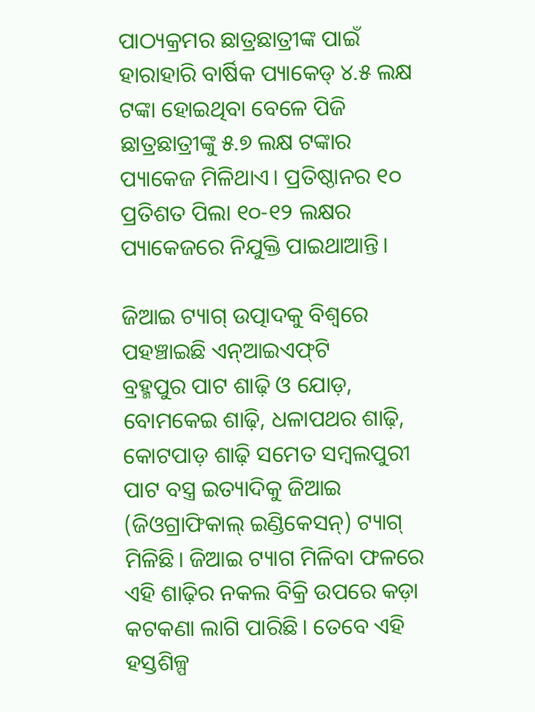ପାଠ୍ୟକ୍ରମର ଛାତ୍ରଛାତ୍ରୀଙ୍କ ପାଇଁ ହାରାହାରି ବାର୍ଷିକ ପ୍ୟାକେଡ୍‌‌ ୪.୫ ଲକ୍ଷ ଟଙ୍କା ହୋଇଥିବା ବେଳେ ପିଜି ଛାତ୍ରଛାତ୍ରୀଙ୍କୁ ୫.୭ ଲକ୍ଷ ଟଙ୍କାର ପ୍ୟାକେଜ ମିଳିଥାଏ। ପ୍ରତିଷ୍ଠାନର ୧୦ ପ୍ରତିଶତ ପିଲା ୧୦-୧୨ ଲକ୍ଷର ପ୍ୟାକେଜରେ ନିଯୁକ୍ତି ପାଇଥାଆନ୍ତି।

ଜିଆଇ ଟ୍ୟାଗ୍‌‌ ଉତ୍ପାଦକୁ ବିଶ୍ୱରେ ପହଞ୍ଚାଇଛି ଏନ୍‌‌ଆଇଏଫ୍‌‌ଟି
ବ୍ରହ୍ମପୁର ପାଟ ଶାଢ଼ି ଓ ଯୋଡ଼, ବୋମକେଇ ଶାଢ଼ି, ଧଳାପଥର ଶାଢ଼ି, କୋଟପାଡ଼ ଶାଢ଼ି ସମେତ ସମ୍ବଲପୁରୀ ପାଟ ବସ୍ତ୍ର ଇତ୍ୟାଦିକୁ ଜିଆଇ (ଜିଓଗ୍ରାଫିକାଲ୍‌‌ ଇଣ୍ଡିକେସନ୍‌‌) ଟ୍ୟାଗ୍‌‌ ମିଳିଛି। ଜିଆଇ ଟ୍ୟାଗ ମିଳିବା ଫଳରେ ଏହି ଶାଢ଼ିର ନକଲ ବିକ୍ରି ଉପରେ କଡ଼ା କଟକଣା ଲାଗି ପାରିଛି। ତେବେ ଏହି ହସ୍ତଶିଳ୍ପ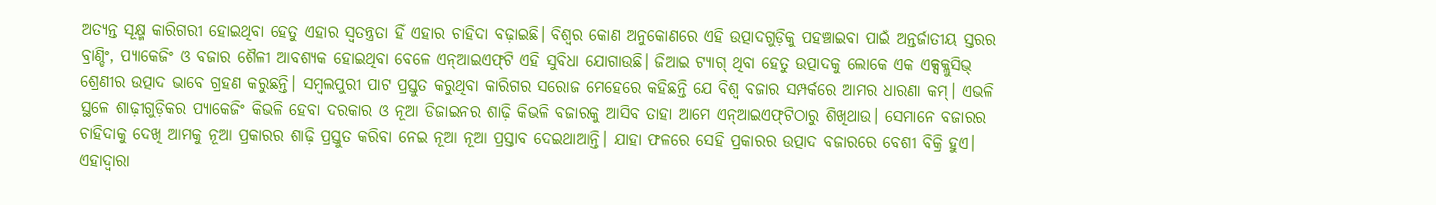ଅତ୍ୟନ୍ତ ସୂକ୍ଷ୍ମ କାରିଗରୀ ହୋଇଥିବା ହେତୁ ଏହାର ସ୍ୱତନ୍ତ୍ରତା ହିଁ ଏହାର ଚାହିଦା ବଢ଼ାଇଛି। ବିଶ୍ୱର କୋଣ ଅନୁକୋଣରେ ଏହି ଉତ୍ପାଦଗୁଡ଼ିକୁ ପହଞ୍ଚାଇବା ପାଇଁ ଅନ୍ତର୍ଜାତୀୟ ସ୍ତରର ବ୍ରାଣ୍ଡିଂ, ପ୍ୟାକେଜିଂ ଓ ବଜାର ଶୈଳୀ ଆବଶ୍ୟକ ହୋଇଥିବା ବେଳେ ଏନ୍‌‌ଆଇଏଫ୍‌‌ଟି ଏହି ସୁବିଧା ଯୋଗାଉଛି। ଜିଆଇ ଟ୍ୟାଗ୍‌‌ ଥିବା ହେତୁ ଉତ୍ପାଦକୁ ଲୋକେ ଏକ ଏକ୍ସକ୍ଲୁସିଭ୍‌‌ ଶ୍ରେଣୀର ଉତ୍ପାଦ ଭାବେ ଗ୍ରହଣ କରୁଛନ୍ତି। ସମ୍ବଲପୁରୀ ପାଟ ପ୍ରସ୍ତୁତ କରୁଥିବା କାରିଗର ସରୋଜ ମେହେରେ କହିଛନ୍ତି ଯେ ବିଶ୍ୱ ବଜାର ସମ୍ପର୍କରେ ଆମର ଧାରଣା କମ୍‌‌। ଏଭଳି ସ୍ଥଳେ ଶାଢ଼ୀଗୁଡ଼ିକର ପ୍ୟାକେଜିଂ କିଭଳି ହେବା ଦରକାର ଓ ନୂଆ ଡିଜାଇନର ଶାଢ଼ି କିଭଳି ବଜାରକୁ ଆସିବ ତାହା ଆମେ ଏନ୍‌‌ଆଇଏଫ୍‌‌ଟିଠାରୁ ଶିଖିଥାଉ। ସେମାନେ ବଜାରର ଚାହିଦାକୁ ଦେଖି ଆମକୁ ନୂଆ ପ୍ରକାରର ଶାଢ଼ି ପ୍ରସ୍ତୁତ କରିବା ନେଇ ନୂଆ ନୂଆ ପ୍ରସ୍ତାବ ଦେଇଥାଆନ୍ତି। ଯାହା ଫଳରେ ସେହି ପ୍ରକାରର ଉତ୍ପାଦ ବଜାରରେ ବେଶୀ ବିକ୍ରି ହୁଏ। ଏହାଦ୍ୱାରା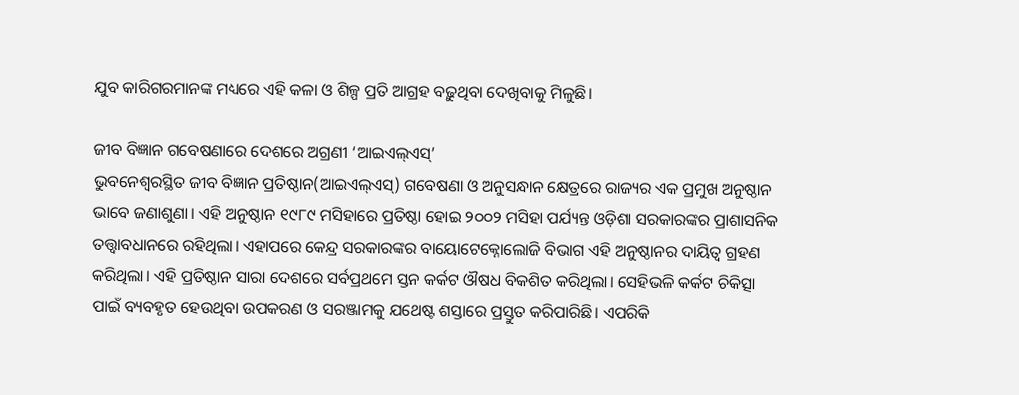ଯୁବ କାରିଗରମାନଙ୍କ ମଧ୍ୟରେ ଏହି କଳା ଓ ଶିଳ୍ପ ପ୍ରତି ଆଗ୍ରହ ବଢ଼ୁଥିବା ଦେଖିବାକୁ ମିଳୁଛି।

ଜୀବ ବିଜ୍ଞାନ ଗବେଷଣାରେ ଦେଶରେ ଅଗ୍ରଣୀ ‘ଆଇଏଲ୍‌‌ଏସ୍‌‌’
ଭୁବନେଶ୍ୱରସ୍ଥିତ ଜୀବ ବିଜ୍ଞାନ ପ୍ରତିଷ୍ଠାନ(ଆଇଏଲ୍‌‌ଏସ୍‌‌) ଗବେଷଣା ଓ ଅନୁସନ୍ଧାନ କ୍ଷେତ୍ରରେ ରାଜ୍ୟର ଏକ ପ୍ରମୁଖ ଅନୁଷ୍ଠାନ ଭାବେ ଜଣାଶୁଣା। ଏହି ଅନୁଷ୍ଠାନ ୧୯୮୯ ମସିହାରେ ପ୍ରତିଷ୍ଠା ହୋଇ ୨୦୦୨ ମସିହା ପର୍ଯ୍ୟନ୍ତ ଓଡ଼ିଶା ସରକାରଙ୍କର ପ୍ରାଶାସନିକ ତତ୍ତ୍ୱାବଧାନରେ ରହିଥିଲା। ଏହାପରେ କେନ୍ଦ୍ର ସରକାରଙ୍କର ବାୟୋଟେକ୍ନୋଲୋଜି ବିଭାଗ ଏହି ଅନୁଷ୍ଠାନର ଦାୟିତ୍ୱ ଗ୍ରହଣ କରିଥିଲା। ଏହି ପ୍ରତିଷ୍ଠାନ ସାରା ଦେଶରେ ସର୍ବପ୍ରଥମେ ସ୍ତନ କର୍କଟ ଔଷଧ ବିକଶିତ କରିଥିଲା। ସେହିଭଳି କର୍କଟ ଚିକିତ୍ସା ପାଇଁ ବ୍ୟବହୃତ ହେଉଥିବା ଉପକରଣ ଓ ସରଞ୍ଜାମକୁ ଯଥେଷ୍ଟ ଶସ୍ତାରେ ପ୍ରସ୍ତୁତ କରିପାରିଛି। ଏପରିକି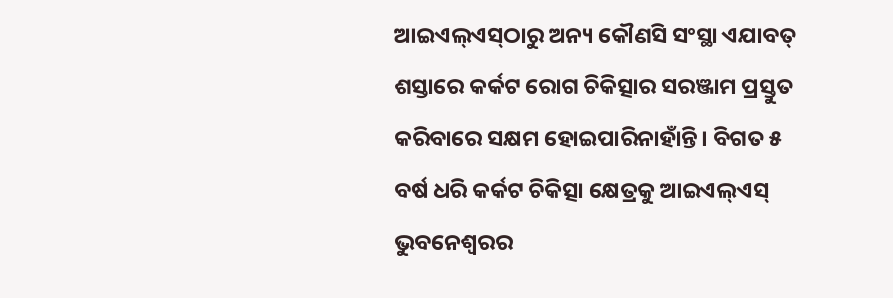ଆଇଏଲ୍‌‌ଏସ୍‌‌ଠାରୁ ଅନ୍ୟ କୌଣସି ସଂସ୍ଥା ଏଯାବତ୍‌‌ ଶସ୍ତାରେ କର୍କଟ ରୋଗ ଚିକିତ୍ସାର ସରଞ୍ଜାମ ପ୍ରସ୍ତୁତ କରିବାରେ ସକ୍ଷମ ହୋଇପାରିନାହାଁନ୍ତି। ବିଗତ ୫ ବର୍ଷ ଧରି କର୍କଟ ଚିକିତ୍ସା କ୍ଷେତ୍ରକୁ ଆଇଏଲ୍‌‌ଏସ୍‌‌ ଭୁବନେଶ୍ୱରର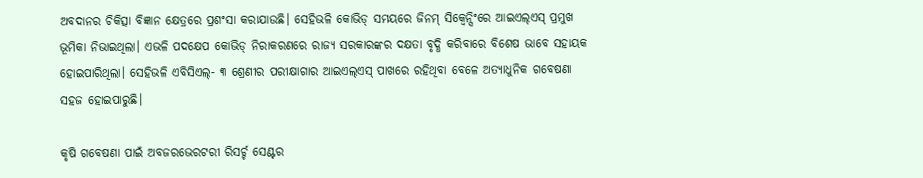ଅବଦାନର ଚିକିତ୍ସା ବିଜ୍ଞାନ କ୍ଷେତ୍ରରେ ପ୍ରଶଂସା କରାଯାଉଛି। ସେହିଭଳି କୋଭିଡ୍‌‌ ସମୟରେ ଜିନମ୍‌‌ ସିକ୍ୱେନ୍ସିଂରେ ଆଇଏଲ୍‌‌ଏସ୍‌‌ ପ୍ରମୁଖ ଭୂମିକା ନିଭାଇଥିଲା। ଏଭଳି ପଦକ୍ଷେପ କୋଭିଡ୍‌‌ ନିରାକରଣରେ ରାଜ୍ୟ ସରକାରଙ୍କର ଦକ୍ଷତା ବୃଦ୍ଧି କରିବାରେ ବିଶେଷ ଭାବେ ସହାୟକ ହୋଇପାରିଥିଲା। ସେହିଭଳି ଏବିସିଏଲ୍‌‌- ୩ ଶ୍ରେଣୀର ପରୀକ୍ଷାଗାର ଆଇଏଲ୍‌‌ଏସ୍‌‌ ପାଖରେ ରହିଥିବା ବେଳେ ଅତ୍ୟାଧୁନିକ ଗବେଷଣା ସହଜ ହୋଇପାରୁଛି।

କୃଷି ଗବେଷଣା ପାଇଁ ଅବଜରଭେରଟରୀ ରିସର୍ଚ୍ଚ ସେଣ୍ଟର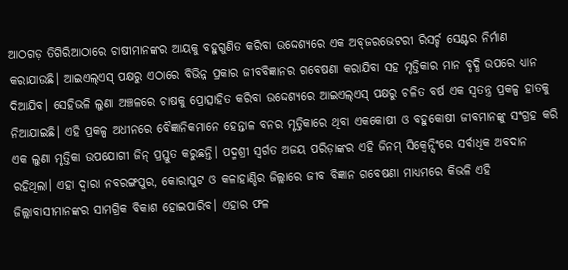ଆଠଗଡ଼ ତିଗିରିଆଠାରେ ଚାଷୀମାନଙ୍କର ଆୟକୁ ବହୁଗୁଣିତ କରିବା ଉଦ୍ଦେଶ୍ୟରେ ଏକ ଅବ୍‌‌ଜରଭେଟରୀ ରିସର୍ଚ୍ଚ ସେଣ୍ଟର ନିର୍ମାଣ କରାଯାଉଛି। ଆଇଏଲ୍‌‌ଏସ୍‌‌ ପକ୍ଷରୁ ଏଠାରେ ବିଭିନ୍ନ ପ୍ରକାର ଜୀବବିଜ୍ଞାନର ଗବେଷଣା କରାଯିବା ସହ ମୃତ୍ତିକାର ମାନ ବୃଦ୍ଧି ଉପରେ ଧ୍ୟାନ ଦିଆଯିବ। ସେହିଭଳି ଲୁଣା ଅଞ୍ଚଳରେ ଚାଷକୁ ପ୍ରୋତ୍ସାହିତ କରିବା ଉଦ୍ଦେଶ୍ୟରେ ଆଇଏଲ୍‌‌ଏସ୍‌‌ ପକ୍ଷରୁ ଚଳିତ ବର୍ଷ ଏକ ସ୍ୱତନ୍ତ୍ର ପ୍ରକଳ୍ପ ହାତକୁ ନିଆଯାଇଛି। ଏହି ପ୍ରକଳ୍ପ ଅଧୀନରେ ବୈଜ୍ଞାନିକମାନେ ହେନ୍ତାଳ ବନର ମୃତ୍ତିକାରେ ଥିବା ଏକକୋଷୀ ଓ ବହୁକୋଷୀ ଜୀବମାନଙ୍କୁ ସଂଗ୍ରହ କରି ଏକ ଲୁଣା ମୃତ୍ତିକା ଉପଯୋଗୀ ଜିନ୍‌‌ ପ୍ରସ୍ତୁତ କରୁଛନ୍ତି। ପଦ୍ମଶ୍ରୀ ସ୍ୱର୍ଗତ ଅଜୟ ପରିଡ଼ାଙ୍କର ଏହି ଜିନମ୍‌‌ ସିକ୍ୱେନ୍ସିଂରେ ସର୍ବାଧିକ ଅବଦାନ ରହିଥିଲା। ଏହା ଦ୍ବାରା ନବରଙ୍ଗପୁର, କୋରାପୁଟ ଓ କଳାହାଣ୍ଡିର ଜିଲ୍ଲାରେ ଜୀବ ବିଜ୍ଞାନ ଗବେଷଣା ମାଧ୍ୟମରେ କିଭଳି ଏହି ଜିଲ୍ଲାବାସୀମାନଙ୍କର ସାମଗ୍ରିକ ବିକାଶ ହୋଇପାରିବ। ଏହାର ଫଳ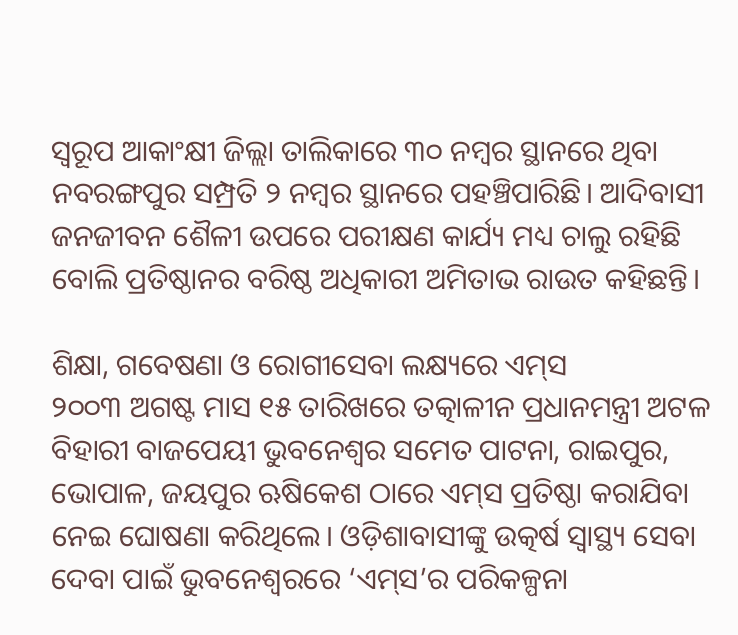ସ୍ୱରୂପ ଆକାଂକ୍ଷୀ ଜିଲ୍ଲା ତାଲିକାରେ ୩୦ ନମ୍ବର ସ୍ଥାନରେ ଥିବା ନବରଙ୍ଗପୁର ସମ୍ପ୍ରତି ୨ ନମ୍ବର ସ୍ଥାନରେ ପହଞ୍ଚିପାରିଛି। ଆଦିବାସୀ ଜନଜୀବନ ଶୈଳୀ ଉପରେ ପରୀକ୍ଷଣ କାର୍ଯ୍ୟ ମଧ୍ୟ ଚାଲୁ ରହିଛି ବୋଲି ପ୍ରତିଷ୍ଠାନର ବରିଷ୍ଠ ଅଧିକାରୀ ଅମିତାଭ ରାଉତ କହିଛନ୍ତି।

ଶିକ୍ଷା, ଗବେଷଣା ଓ ରୋଗୀସେବା ଲକ୍ଷ୍ୟରେ ଏମ୍‌‌ସ
୨୦୦୩ ଅଗଷ୍ଟ ମାସ ୧୫ ତାରିଖରେ ତତ୍କାଳୀନ ପ୍ରଧାନମନ୍ତ୍ରୀ ଅଟଳ ବିହାରୀ ବାଜପେୟୀ ଭୁବନେଶ୍ୱର ସମେତ ପାଟନା, ରାଇପୁର, ଭୋପାଳ, ଜୟପୁର ଋଷିକେଶ ଠାରେ ଏମ୍‌‌ସ ପ୍ରତିଷ୍ଠା କରାଯିବା ନେଇ ଘୋଷଣା କରିଥିଲେ। ଓଡ଼ିଶାବାସୀଙ୍କୁ ଉତ୍କର୍ଷ ସ୍ୱାସ୍ଥ୍ୟ ସେବା ଦେବା ପାଇଁ ଭୁବନେଶ୍ୱରରେ ‘ଏମ୍‌‌ସ’ର ପରିକଳ୍ପନା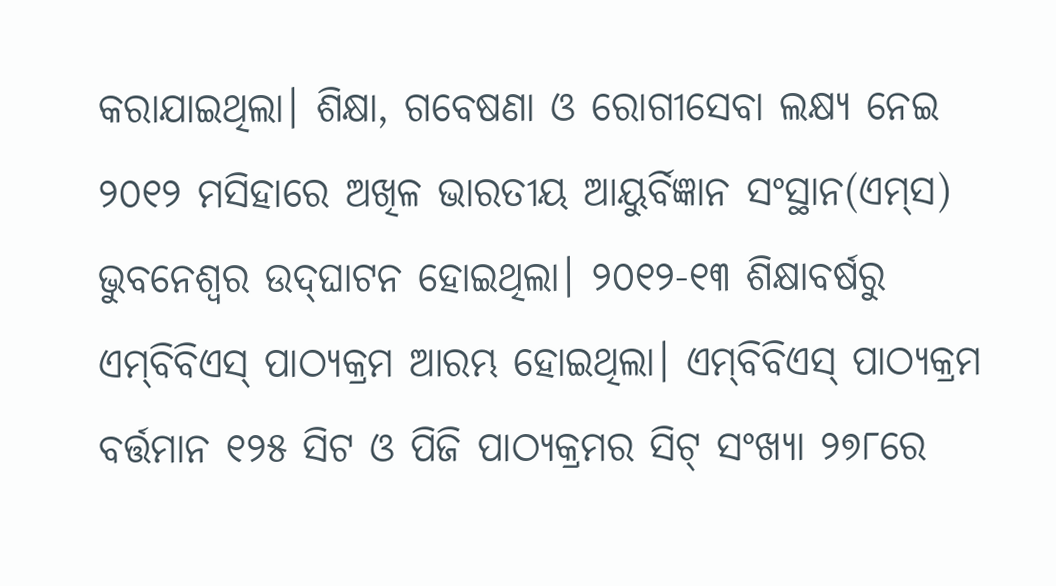କରାଯାଇଥିଲା। ଶିକ୍ଷା, ଗବେଷଣା ଓ ରୋଗୀସେବା ଲକ୍ଷ୍ୟ ନେଇ ୨୦୧୨ ମସିହାରେ ଅଖିଳ ଭାରତୀୟ ଆୟୁର୍ବିଜ୍ଞାନ ସଂସ୍ଥାନ(ଏମ୍‌‌ସ) ଭୁବନେଶ୍ୱର ଉଦ୍‌‌ଘାଟନ ହୋଇଥିଲା। ୨୦୧୨-୧୩ ଶିକ୍ଷାବର୍ଷରୁ ଏମ୍‌‌ବିବିଏସ୍‌‌ ପାଠ୍ୟକ୍ରମ ଆରମ୍ଭ ହୋଇଥିଲା। ଏମ୍‌‌ବିବିଏସ୍‌‌ ପାଠ୍ୟକ୍ରମ ବର୍ତ୍ତମାନ ୧୨୫ ସିଟ ଓ ପିଜି ପାଠ୍ୟକ୍ରମର ସିଟ୍‌‌ ସଂଖ୍ୟା ୨୭୮ରେ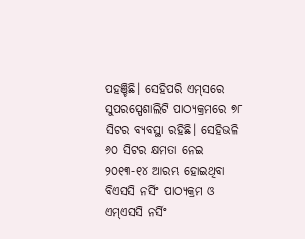ପହଞ୍ଚିଛି। ସେହିପରି ଏମ୍‌‌ସରେ ସୁପରସ୍ପେଶାଲିଟି ପାଠ୍ୟକ୍ରମରେ ୭୮ ସିଟର ବ୍ୟବସ୍ଥା ରହିଛି। ସେହିଭଳି ୬୦ ସିଟର କ୍ଷମତା ନେଇ ୨୦୧୩-୧୪ ଆରମ୍ଭ ହୋଇଥିବା ବିଏସସି ନର୍ସିଂ ପାଠ୍ୟକ୍ରମ ଓ ଏମ୍‌‌ଏସସି ନର୍ସିଂ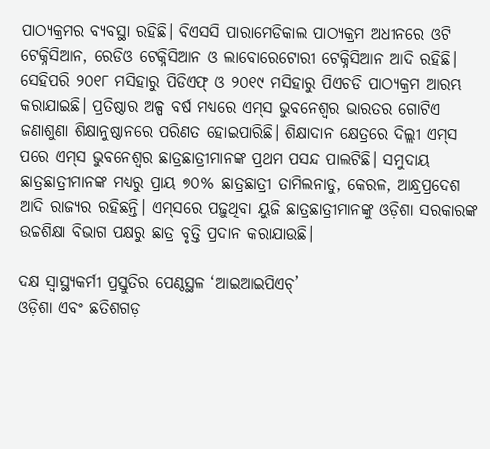ପାଠ୍ୟକ୍ରମର ବ୍ୟବସ୍ଥା ରହିଛି। ବିଏସସି ପାରାମେଡିକାଲ ପାଠ୍ୟକ୍ରମ ଅଧୀନରେ ଓଟି ଟେକ୍ନିସିଆନ, ରେଡିଓ ଟେକ୍ନିସିଆନ ଓ ଲାବୋରେଟୋରୀ ଟେକ୍ନିସିଆନ ଆଦି ରହିଛି। ସେହିପରି ୨୦୧୮ ମସିହାରୁ ପିଡିଏଫ୍‌‌ ଓ ୨୦୧୯ ମସିହାରୁ ପିଏଚଡି ପାଠ୍ୟକ୍ରମ ଆରମ୍ଭ କରାଯାଇଛି। ପ୍ରତିଷ୍ଠାର ଅଳ୍ପ ବର୍ଷ ମଧ୍ୟରେ ଏମ୍‌‌ସ ଭୁବନେଶ୍ୱର ଭାରତର ଗୋଟିଏ ଜଣାଶୁଣା ଶିକ୍ଷାନୁଷ୍ଠାନରେ ପରିଣତ ହୋଇପାରିଛି। ଶିକ୍ଷାଦାନ କ୍ଷେତ୍ରରେ ଦିଲ୍ଲୀ ଏମ୍‌‌ସ ପରେ ଏମ୍‌‌ସ ଭୁବନେଶ୍ୱର ଛାତ୍ରଛାତ୍ରୀମାନଙ୍କ ପ୍ରଥମ ପସନ୍ଦ ପାଲଟିଛି। ସମୁଦାୟ ଛାତ୍ରଛାତ୍ରୀମାନଙ୍କ ମଧ୍ୟରୁ ପ୍ରାୟ ୭୦% ଛାତ୍ରଛାତ୍ରୀ ତାମିଲନାଡୁ, କେରଳ, ଆନ୍ଧ୍ରପ୍ରଦେଶ ଆଦି ରାଜ୍ୟର ରହିଛନ୍ତି। ଏମ୍‌‌ସରେ ପଢ଼ୁଥିବା ୟୁଜି ଛାତ୍ରଛାତ୍ରୀମାନଙ୍କୁ ଓଡ଼ିଶା ସରକାରଙ୍କ ଉଚ୍ଚଶିକ୍ଷା ବିଭାଗ ପକ୍ଷରୁ ଛାତ୍ର ବୃତ୍ତି ପ୍ରଦାନ କରାଯାଉଛି।

ଦକ୍ଷ ସ୍ୱାସ୍ଥ୍ୟକର୍ମୀ ପ୍ରସ୍ତୁତିର ପେଣ୍ଠସ୍ଥଳ ‘ଆଇଆଇପିଏଚ୍‌‌’
ଓଡ଼ିଶା ଏବଂ ଛତିଶଗଡ଼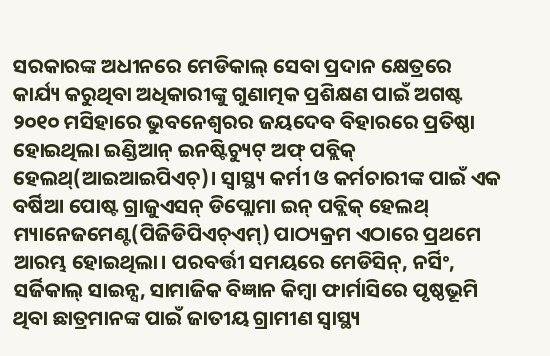ସରକାରଙ୍କ ଅଧୀନରେ ମେଡିକାଲ୍‌‌ ସେବା ପ୍ରଦାନ କ୍ଷେତ୍ରରେ କାର୍ଯ୍ୟ କରୁଥିବା ଅଧିକାରୀଙ୍କୁ ଗୁଣାତ୍ମକ ପ୍ରଶିକ୍ଷଣ ପାଇଁ ଅଗଷ୍ଟ ୨୦୧୦ ମସିହାରେ ଭୁବନେଶ୍ୱରର ଜୟଦେବ ବିହାରରେ ପ୍ରତିଷ୍ଠା ହୋଇଥିଲା ଇଣ୍ଡିଆନ୍‌‌ ଇନଷ୍ଟିଚ୍ୟୁଟ୍‌‌ ଅଫ୍‌‌ ପବ୍ଲିକ୍‌‌ ହେଲଥ୍‌‌(ଆଇଆଇପିଏଚ୍‌‌)। ସ୍ୱାସ୍ଥ୍ୟ କର୍ମୀ ଓ କର୍ମଚାରୀଙ୍କ ପାଇଁ ଏକ ବର୍ଷିଆ ପୋଷ୍ଟ ଗ୍ରାଜୁଏସନ୍‌‌ ଡିପ୍ଲୋମା ଇନ୍‌‌ ପବ୍ଲିକ୍‌‌ ହେଲଥ୍‌‌ ମ୍ୟାନେଜମେଣ୍ଟ(ପିଜିଡିପିଏଚ୍‌‌ଏମ୍‌‌) ପାଠ୍ୟକ୍ରମ ଏଠାରେ ପ୍ରଥମେ ଆରମ୍ଭ ହୋଇଥିଲା। ପରବର୍ତ୍ତୀ ସମୟରେ ମେଡିସିନ୍‌‌, ନର୍ସିଂ, ସର୍ଜିକାଲ୍‌‌ ସାଇନ୍ସ, ସାମାଜିକ ବିଜ୍ଞାନ କିମ୍ୱା ଫାର୍ମାସିରେ ପୃଷ୍ଠଭୂମି ଥିବା ଛାତ୍ରମାନଙ୍କ ପାଇଁ ଜାତୀୟ ଗ୍ରାମୀଣ ସ୍ୱାସ୍ଥ୍ୟ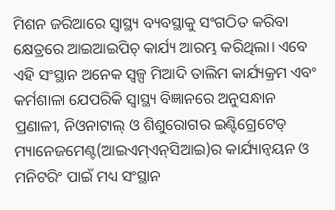ମିଶନ ଜରିଆରେ ସ୍ୱାସ୍ଥ୍ୟ ବ୍ୟବସ୍ଥାକୁ ସଂଗଠିତ କରିବା କ୍ଷେତ୍ରରେ ଆଇଆଇପିଚ୍‌‌ କାର୍ଯ୍ୟ ଆରମ୍ଭ କରିଥିଲା। ଏବେ ଏହି ସଂସ୍ଥାନ ଅନେକ ସ୍ୱଳ୍ପ ମିଆଦି ତାଲିମ କାର୍ଯ୍ୟକ୍ରମ ଏବଂ କର୍ମଶାଳା ଯେପରିକି ସ୍ୱାସ୍ଥ୍ୟ ବିଜ୍ଞାନରେ ଅନୁସନ୍ଧାନ ପ୍ରଣାଳୀ, ନିଓନାଟାଲ୍‌‌ ଓ ଶିଶୁରୋଗର ଇଣ୍ଟିଗ୍ରେଟେଡ୍‌‌ ମ୍ୟାନେଜମେଣ୍ଟ(ଆଇଏମ୍‌‌ଏନ୍‌‌ସିଆଇ)ର କାର୍ଯ୍ୟାନ୍ୱୟନ ଓ ମନିଟରିଂ ପାଇଁ ମଧ୍ୟ ସଂସ୍ଥାନ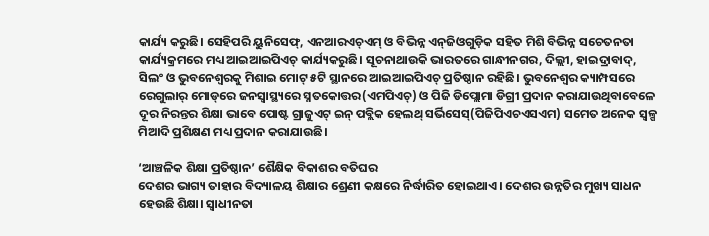କାର୍ଯ୍ୟ କରୁଛି। ସେହିପରି ୟୁନିସେଫ୍‌‌, ଏନଆରଏଚ୍‌‌ଏମ୍‌‌ ଓ ବିଭିନ୍ନ ଏନ୍‌‌ଜିଓଗୁଡ଼ିକ ସହିତ ମିଶି ବିଭିନ୍ନ ସଚେତନତା କାର୍ଯ୍ୟକ୍ରମରେ ମଧ୍ୟ ଆଇଆଇପିଏଚ୍‌‌ କାର୍ଯ୍ୟକରୁଛି। ସୂଚନାଥାଉକି ଭାରତରେ ଗାନ୍ଧୀନଗର, ଦିଲ୍ଲୀ, ହାଇଦ୍ରାବାଦ୍‌‌, ସିଲଂ ଓ ଭୁବନେଶ୍ୱରକୁ ମିଶାଇ ମୋଟ୍‌‌ ୫ଟି ସ୍ଥାନରେ ଆଇଆଇପିଏଚ୍‌‌ ପ୍ରତିଷ୍ଠାନ ରହିଛି। ଭୁବନେଶ୍ୱର କ୍ୟାମ୍ପସରେ ରେଗୁଲାର୍‌‌ ମୋଡ୍‌‌ରେ ଜନସ୍ୱାସ୍ଥ୍ୟରେ ସ୍ନତକୋତ୍ତର(ଏମପିଏଚ୍‌‌) ଓ ପିଜି ଡିପ୍ଲୋମା ଡିଗ୍ରୀ ପ୍ରଦାନ କରାଯାଉଥିବାବେଳେ ଦୂର ନିରନ୍ତର ଶିକ୍ଷା ଭାବେ ପୋଷ୍ଟ ଗ୍ରାଜୁଏଟ୍‌‌ ଇନ୍‌‌ ପବ୍ଲିକ ହେଲଥ୍‌‌ ସର୍ଭିସେସ୍‌‌(ପିଜିପିଏଚଏସଏମ) ସମେତ ଅନେକ ସ୍ୱଳ୍ପ ମିଆଦି ପ୍ରଶିକ୍ଷଣ ମଧ୍ୟ ପ୍ରଦାନ କରାଯାଉଛି।

‘ଆଞ୍ଚଳିକ ଶିକ୍ଷା ପ୍ରତିଷ୍ଠାନ’ ଶୈକ୍ଷିକ ବିକାଶର ବତିଘର
ଦେଶର ଭାଗ୍ୟ ତାହାର ବିଦ୍ୟାଳୟ ଶିକ୍ଷାର ଶ୍ରେଣୀ କକ୍ଷରେ ନିର୍ଦ୍ଧାରିତ ହୋଇଥାଏ। ଦେଶର ଉନ୍ନତିର ମୁଖ୍ୟ ସାଧନ ହେଉଛି ଶିକ୍ଷା। ସ୍ୱାଧୀନତା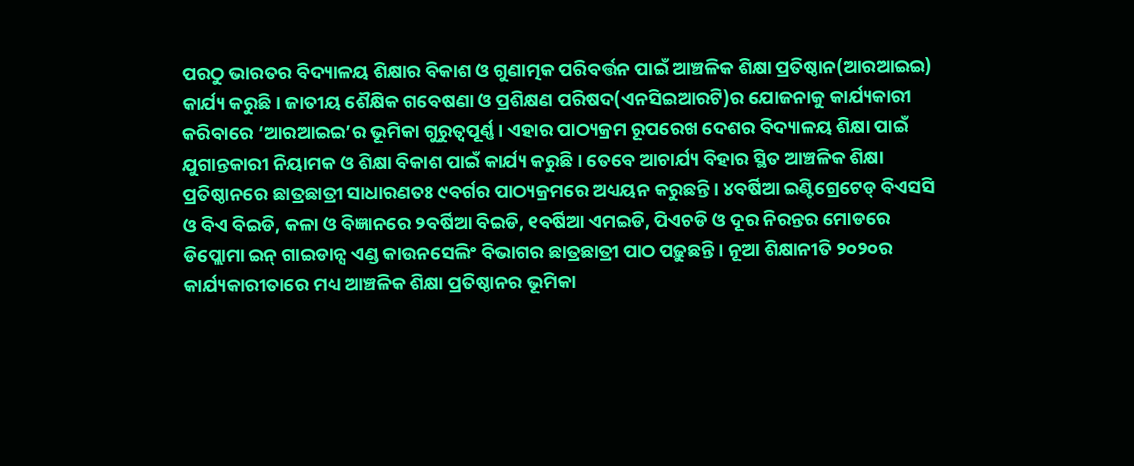ପରଠୁ ଭାରତର ବିଦ୍ୟାଳୟ ଶିକ୍ଷାର ବିକାଶ ଓ ଗୁଣାତ୍ମକ ପରିବର୍ତ୍ତନ ପାଇଁ ଆଞ୍ଚଳିକ ଶିକ୍ଷା ପ୍ରତିଷ୍ଠାନ(ଆରଆଇଇ) କାର୍ଯ୍ୟ କରୁଛି। ଜାତୀୟ ଶୈକ୍ଷିକ ଗବେଷଣା ଓ ପ୍ରଶିକ୍ଷଣ ପରିଷଦ(ଏନସିଇଆରଟି)ର ଯୋଜନାକୁ କାର୍ଯ୍ୟକାରୀ କରିବାରେ ‘ଆରଆଇଇ’ର ଭୂମିକା ଗୁରୁତ୍ୱପୂର୍ଣ୍ଣ। ଏହାର ପାଠ୍ୟକ୍ରମ ରୂପରେଖ ଦେଶର ବିଦ୍ୟାଳୟ ଶିକ୍ଷା ପାଇଁ ଯୁଗାନ୍ତକାରୀ ନିୟାମକ ଓ ଶିକ୍ଷା ବିକାଶ ପାଇଁ କାର୍ଯ୍ୟ କରୁଛି। ତେବେ ଆଚାର୍ଯ୍ୟ ବିହାର ସ୍ଥିତ ଆଞ୍ଚଳିକ ଶିକ୍ଷା ପ୍ରତିଷ୍ଠାନରେ ଛାତ୍ରଛାତ୍ରୀ ସାଧାରଣତଃ ୯ବର୍ଗର ପାଠ୍ୟକ୍ରମରେ ଅଧ୍ୟୟନ କରୁଛନ୍ତି। ୪ବର୍ଷିଆ ଇଣ୍ଟିଗ୍ରେଟେଡ୍‌‌ ବିଏସସି ଓ ବିଏ ବିଇଡି, କଳା ଓ ବିଜ୍ଞାନରେ ୨ବର୍ଷିଆ ବିଇଡି, ୧ବର୍ଷିଆ ଏମଇଡି, ପିଏଚଡି ଓ ଦୂର ନିରନ୍ତର ମୋଡରେ ଡିପ୍ଲୋମା ଇନ୍‌‌ ଗାଇଡାନ୍ସ ଏଣ୍ଡ କାଉନସେଲିଂ ବିଭାଗର ଛାତ୍ରଛାତ୍ରୀ ପାଠ ପଢ଼ୁଛନ୍ତି। ନୂଆ ଶିକ୍ଷାନୀତି ୨୦୨୦ର କାର୍ଯ୍ୟକାରୀତାରେ ମଧ୍ୟ ଆଞ୍ଚଳିକ ଶିକ୍ଷା ପ୍ରତିଷ୍ଠାନର ଭୂମିକା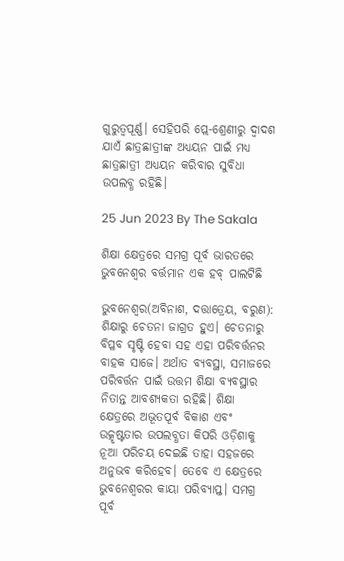ଗୁରୁତ୍ୱପୂର୍ଣ୍ଣ। ସେହିପରି ପ୍ଲେ-ଶ୍ରେଣୀରୁ ଦ୍ୱାଦଶ ଯାଏଁ ଛାତ୍ରଛାତ୍ରୀଙ୍କ ଅଧ୍ୟୟନ ପାଇଁ ମଧ୍ୟ ଛାତ୍ରଛାତ୍ରୀ ଅଧ୍ୟୟନ କରିବାର ସୁବିଧା ଉପଲବ୍ଧ ରହିଛି।

25 Jun 2023 By The Sakala

ଶିକ୍ଷା କ୍ଷେତ୍ରରେ ସମଗ୍ର ପୂର୍ବ ଭାରତରେ ଭୁବନେଶ୍ୱର ବର୍ତ୍ତମାନ ଏକ ହବ୍‌‌ ପାଲଟିଛି

ଭୁବନେଶ୍ୱର(ଅବିନାଶ, ଦତ୍ତାତ୍ରେୟ, ବରୁଣ): ଶିକ୍ଷାରୁ ଚେତନା ଜାଗ୍ରତ ହୁଏ। ଚେତନାରୁ ବିପ୍ଳବ ସୃଷ୍ଟି ହେବା ସହ ଏହା ପରିବର୍ତ୍ତନର ବାହକ ସାଜେ। ଅର୍ଥାତ ବ୍ୟବସ୍ଥା, ସମାଜରେ ପରିବର୍ତ୍ତନ ପାଇଁ ଉତ୍ତମ ଶିକ୍ଷା ବ୍ୟବସ୍ଥାର ନିତାନ୍ତ ଆବଶ୍ୟକତା ରହିଛି। ଶିକ୍ଷା କ୍ଷେତ୍ରରେ ଅଭୂତପୂର୍ବ ବିକାଶ ଏବଂ ଉତ୍କୃଷ୍ଟତାର ଉପଲବ୍ଧତା କିପରି ଓଡ଼ିଶାକୁ ନୂଆ ପରିଚୟ ଦେଇଛି ତାହା ସହଜରେ ଅନୁଭବ କରିହେବ। ତେବେ ଏ କ୍ଷେତ୍ରରେ ଭୁବନେଶ୍ୱରର କାୟା ପରିବ୍ୟାପ୍ତ। ସମଗ୍ର ପୂର୍ବ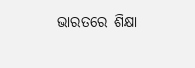ଭାରତରେ ଶିକ୍ଷା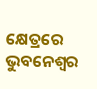କ୍ଷେତ୍ରରେ ଭୁବନେଶ୍ୱର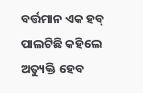ବର୍ତ୍ତମାନ ଏକ ହବ୍‌‌ ପାଲଟିଛି କହିଲେ ଅତ୍ୟୁକ୍ତି ହେବ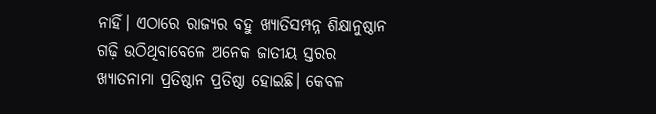ନାହିଁ। ଏଠାରେ ରାଜ୍ୟର ବହୁ ଖ୍ୟାତିସମ୍ପନ୍ନ ଶିକ୍ଷାନୁଷ୍ଠାନ ଗଢ଼ି ଉଠିଥିବାବେଳେ ଅନେକ ଜାତୀୟ ସ୍ତରର ଖ୍ୟାତନାମା ପ୍ରତିଷ୍ଠାନ ପ୍ରତିଷ୍ଠା ହୋଇଛି। କେବଳ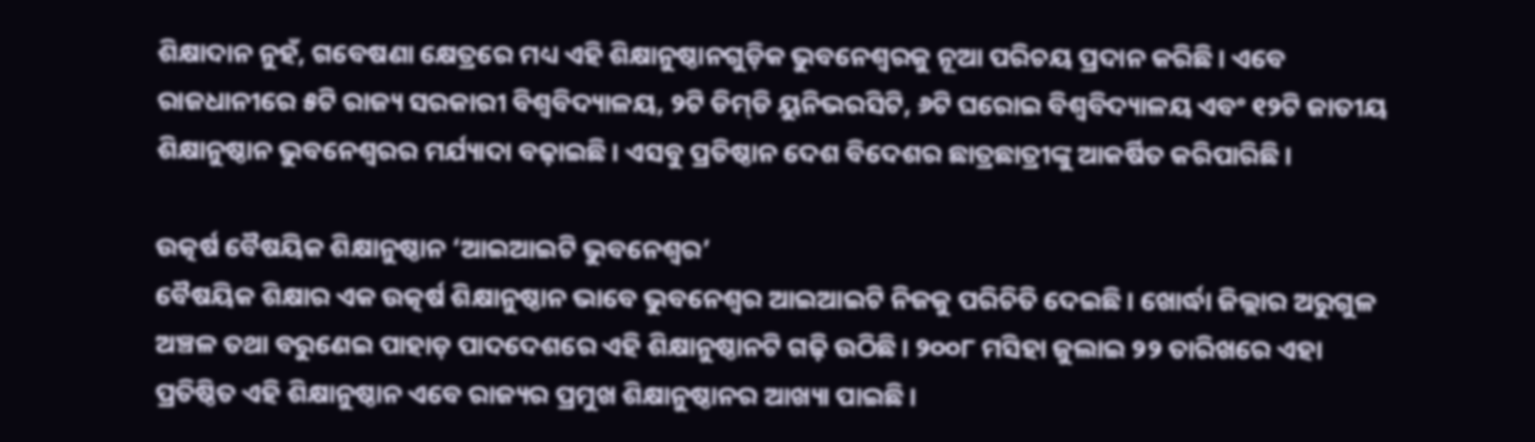ଶିକ୍ଷାଦାନ ନୁହଁ, ଗବେଷଣା କ୍ଷେତ୍ରରେ ମଧ୍ୟ ଏହି ଶିକ୍ଷାନୁଷ୍ଠାନଗୁଡ଼ିକ ଭୁବନେଶ୍ୱରକୁ ନୂଆ ପରିଚୟ ପ୍ରଦାନ କରିଛି। ଏବେ ରାଜଧାନୀରେ ୫ଟି ରାଜ୍ୟ ସରକାରୀ ବିଶ୍ୱବିଦ୍ୟାଳୟ, ୨ଟି ଡିମ୍‌‌ଡି ୟୁନିଭରସିଟି, ୬ଟି ଘରୋଇ ବିଶ୍ୱବିଦ୍ୟାଳୟ ଏବଂ ୧୨ଟି ଜାତୀୟ ଶିକ୍ଷାନୁଷ୍ଠାନ ଭୁବନେଶ୍ୱରର ମର୍ଯ୍ୟାଦା ବଢ଼ାଇଛି। ଏସବୁ ପ୍ରତିଷ୍ଠାନ ଦେଶ ବିଦେଶର ଛାତ୍ରଛାତ୍ରୀଙ୍କୁ ଆକର୍ଷିତ କରିପାରିଛି।

ଉତ୍କର୍ଷ ବୈଷୟିକ ଶିକ୍ଷାନୁଷ୍ଠାନ ‘ଆଇଆଇଟି ଭୁବନେଶ୍ୱର’
ବୈଷୟିକ ଶିକ୍ଷାର ଏକ ଉତ୍କର୍ଷ ଶିକ୍ଷାନୁଷ୍ଠାନ ଭାବେ ଭୁବନେଶ୍ୱର ଆଇଆଇଟି ନିଜକୁ ପରିଚିତି ଦେଇଛି। ଖୋର୍ଦ୍ଧା ଜିଲ୍ଲାର ଅରୁଗୁଳ ଅଞ୍ଚଳ ତଥା ବରୁଣେଇ ପାହାଡ଼ ପାଦଦେଶରେ ଏହି ଶିକ୍ଷାନୁଷ୍ଠାନଟି ଗଢ଼ି ଉଠିଛି। ୨୦୦୮ ମସିହା ଜୁଲାଇ ୨୨ ତାରିଖରେ ଏହା ପ୍ରତିଷ୍ଠିତ ଏହି ଶିକ୍ଷାନୁଷ୍ଠାନ ଏବେ ରାଜ୍ୟର ପ୍ରମୁଖ ଶିକ୍ଷାନୁଷ୍ଠାନର ଆଖ୍ୟା ପାଇଛି।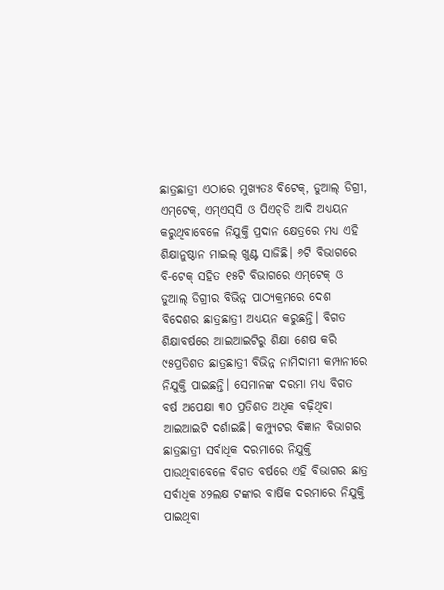ଛାତ୍ରଛାତ୍ରୀ ଏଠାରେ ମୁଖ୍ୟତଃ ବିଟେକ୍‌‌, ଡୁଆଲ୍‌‌ ଡିଗ୍ରୀ, ଏମ୍‌‌ଟେକ୍‌‌, ଏମ୍‌‌ଏସ୍‌‌ସି ଓ ପିଏଚ୍‌‌ଡି ଆଦି ଅଧ୍ୟୟନ କରୁଥିବାବେଳେ ନିଯୁକ୍ତି ପ୍ରଦାନ କ୍ଷେତ୍ରରେ ମଧ୍ୟ ଏହି ଶିକ୍ଷାନୁଷ୍ଠାନ ମାଇଲ୍‌‌ ଖୁଣ୍ଟ ସାଜିଛି। ୬ଟି ବିଭାଗରେ ବି-ଟେକ୍‌‌ ସହିତ ୧୫ଟି ବିଭାଗରେ ଏମ୍‌‌ଟେକ୍‌‌ ଓ ଡୁଆଲ୍‌‌ ଡିଗ୍ରୀର ବିଭିନ୍ନ ପାଠ୍ୟକ୍ରମରେ ଦେଶ ବିଦେଶର ଛାତ୍ରଛାତ୍ରୀ ଅଧ୍ୟୟନ କରୁଛନ୍ତି। ବିଗତ ଶିକ୍ଷାବର୍ଷରେ ଆଇଆଇଟିରୁ ଶିକ୍ଷା ଶେଷ କରି ୯୫ପ୍ରତିଶତ ଛାତ୍ରଛାତ୍ରୀ ବିଭିନ୍ନ ନାମିଦାମୀ କମ୍ପାନୀରେ ନିଯୁକ୍ତି ପାଇଛନ୍ତି। ସେମାନଙ୍କ ଦରମା ମଧ୍ୟ ବିଗତ ବର୍ଷ ଅପେକ୍ଷା ୩୦ ପ୍ରତିଶତ ଅଧିକ ବଢ଼ିଥିବା ଆଇଆଇଟି ଦର୍ଶାଇଛି। କମ୍ପ୍ୟୁଟର ବିଜ୍ଞାନ ବିଭାଗର ଛାତ୍ରଛାତ୍ରୀ ସର୍ବାଧିକ ଦରମାରେ ନିଯୁକ୍ତି ପାଉଥିବାବେଳେ ବିଗତ ବର୍ଷରେ ଏହି ବିଭାଗର ଛାତ୍ର ସର୍ବାଧିକ ୪୨ଲକ୍ଷ ଟଙ୍କାର ବାର୍ଷିକ ଦରମାରେ ନିଯୁକ୍ତି ପାଇଥିବା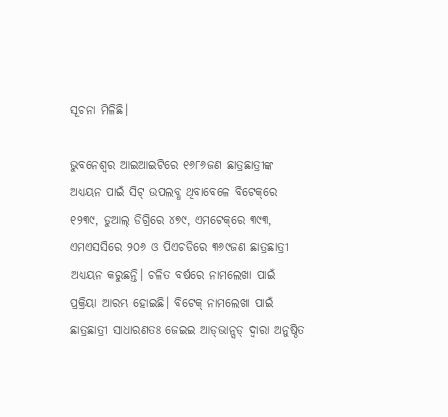ସୂଚନା ମିଳିଛି।

ଭୁବନେଶ୍ୱର ଆଇଆଇଟିରେ ୧୬୮୬ଜଣ ଛାତ୍ରଛାତ୍ରୀଙ୍କ ଅଧ୍ୟୟନ ପାଇଁ ସିଟ୍‌‌ ଉପଲବ୍ଧ ଥିବାବେଳେ ବିଟେକ୍‌‌ରେ ୧୨୩୯, ଡୁଆଲ୍‌‌ ଡିଗ୍ରିରେ ୪୭୯, ଏମଟେକ୍‌‌ରେ ୩୯୩, ଏମଏସସିରେ ୨୦୬ ଓ ପିଏଚଡିରେ ୩୬୯ଜଣ ଛାତ୍ରଛାତ୍ରୀ ଅଧ୍ୟୟନ କରୁଛନ୍ତି। ଚଳିତ ବର୍ଷରେ ନାମଲେଖା ପାଇଁ ପ୍ରକ୍ରିୟା ଆରମ୍ଭ ହୋଇଛି। ବିଟେକ୍‌‌ ନାମଲେଖା ପାଇଁ ଛାତ୍ରଛାତ୍ରୀ ସାଧାରଣତଃ ଜେଇଇ ଆଡ୍‌‌ଭାନ୍ସଡ୍‌‌ ଦ୍ୱାରା ଅନୁଷ୍ଠିତ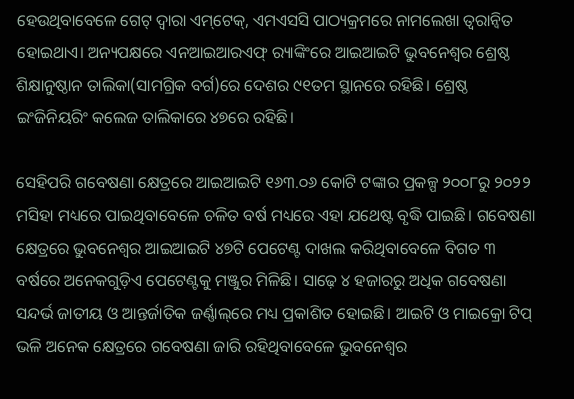ହେଉଥିବାବେଳେ ଗେଟ୍‌‌ ଦ୍ୱାରା ଏମ୍‌‌ଟେକ୍‌‌, ଏମଏସସି ପାଠ୍ୟକ୍ରମରେ ନାମଲେଖା ତ୍ୱରାନ୍ୱିତ ହୋଇଥାଏ। ଅନ୍ୟପକ୍ଷରେ ଏନଆଇଆରଏଫ୍‌‌ ର‍୍ୟାଙ୍କିଂରେ ଆଇଆଇଟି ଭୁବନେଶ୍ୱର ଶ୍ରେଷ୍ଠ ଶିକ୍ଷାନୁଷ୍ଠାନ ତାଲିକା(ସାମଗ୍ରିକ ବର୍ଗ)ରେ ଦେଶର ୯୧ତମ ସ୍ଥାନରେ ରହିଛି। ଶ୍ରେଷ୍ଠ ଇଂଜିନିୟରିଂ କଲେଜ ତାଲିକାରେ ୪୭ରେ ରହିଛି।

ସେହିପରି ଗବେଷଣା କ୍ଷେତ୍ରରେ ଆଇଆଇଟି ୧୬୩.୦୬ କୋଟି ଟଙ୍କାର ପ୍ରକଳ୍ପ ୨୦୦୮ରୁ ୨୦୨୨ ମସିହା ମଧ୍ୟରେ ପାଇଥିବାବେଳେ ଚଳିତ ବର୍ଷ ମଧ୍ୟରେ ଏହା ଯଥେଷ୍ଟ ବୃଦ୍ଧି ପାଇଛି। ଗବେଷଣା କ୍ଷେତ୍ରରେ ଭୁବନେଶ୍ୱର ଆଇଆଇଟି ୪୭ଟି ପେଟେଣ୍ଟ ଦାଖଲ କରିଥିବାବେଳେ ବିଗତ ୩ ବର୍ଷରେ ଅନେକଗୁଡ଼ିଏ ପେଟେଣ୍ଟକୁ ମଞ୍ଜୁର ମିଳିଛି। ସାଢ଼େ ୪ ହଜାରରୁ ଅଧିକ ଗବେଷଣା ସନ୍ଦର୍ଭ ଜାତୀୟ ଓ ଆନ୍ତର୍ଜାତିକ ଜର୍ଣ୍ଣାଲ୍‌‌ରେ ମଧ୍ୟ ପ୍ରକାଶିତ ହୋଇଛି। ଆଇଟି ଓ ମାଇକ୍ରୋ ଟିପ୍‌‌ ଭଳି ଅନେକ କ୍ଷେତ୍ରରେ ଗବେଷଣା ଜାରି ରହିଥିବାବେଳେ ଭୁବନେଶ୍ୱର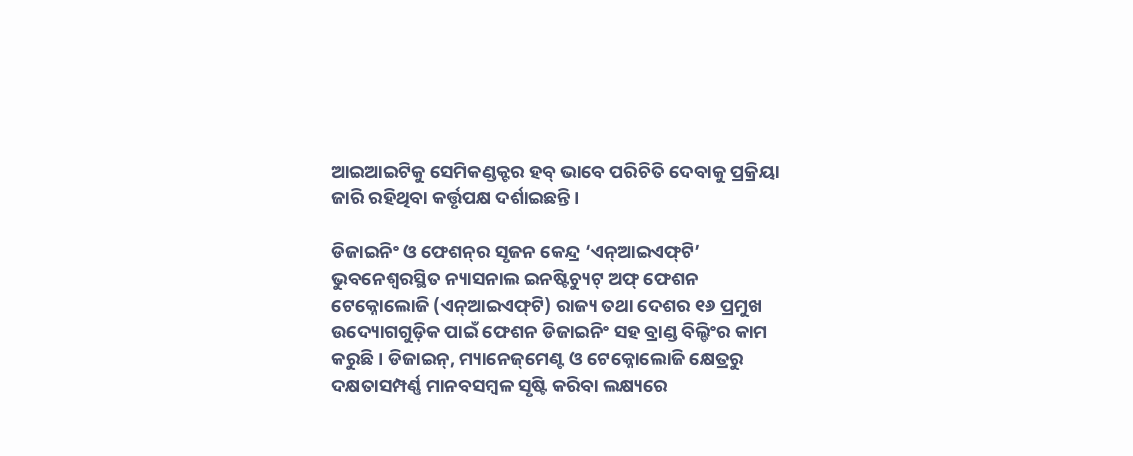ଆଇଆଇଟିକୁ ସେମିକଣ୍ଡକ୍ଟର ହବ୍‌‌ ଭାବେ ପରିଚିତି ଦେବାକୁ ପ୍ରକ୍ରିୟା ଜାରି ରହିଥିବା କର୍ତ୍ତୃପକ୍ଷ ଦର୍ଶାଇଛନ୍ତି।

ଡିଜାଇନିଂ ଓ ଫେଶନ୍‌ର ସୃଜନ କେନ୍ଦ୍ର ‘ଏନ୍‌‌ଆଇଏଫ୍‌‌ଟି’
ଭୁବନେଶ୍ୱରସ୍ଥିତ ନ୍ୟାସନାଲ ଇନଷ୍ଟିଚ୍ୟୁଟ୍‌‌ ଅଫ୍‌‌ ଫେଶନ ଟେକ୍ନୋଲୋଜି (ଏନ୍‌‌ଆଇଏଫ୍‌‌ଟି) ରାଜ୍ୟ ତଥା ଦେଶର ୧୬ ପ୍ରମୁଖ ଉଦ୍ୟୋଗଗୁଡ଼ିକ ପାଇଁ ଫେଶନ ଡିଜାଇନିଂ ସହ ବ୍ରାଣ୍ଡ ବିଲ୍ଡିଂର କାମ କରୁଛି। ଡିଜାଇନ୍‌‌, ମ୍ୟାନେଜ୍‌‌ମେଣ୍ଟ ଓ ଟେକ୍ନୋଲୋଜି କ୍ଷେତ୍ରରୁ ଦକ୍ଷତାସମ୍ପର୍ଣ୍ଣ ମାନବସମ୍ବଳ ସୃଷ୍ଟି କରିବା ଲକ୍ଷ୍ୟରେ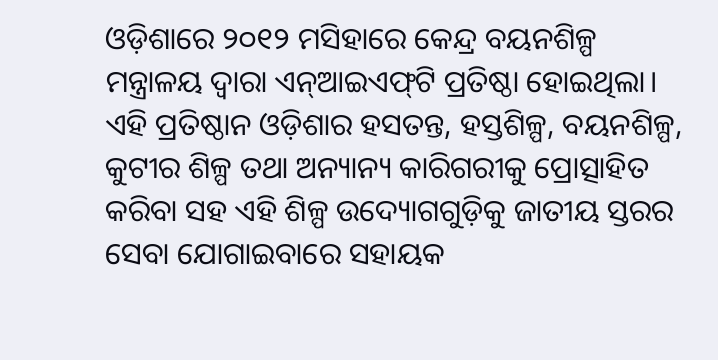ଓଡ଼ିଶାରେ ୨୦୧୨ ମସିହାରେ କେନ୍ଦ୍ର ବୟନଶିଳ୍ପ ମନ୍ତ୍ରାଳୟ ଦ୍ୱାରା ଏନ୍‌‌ଆଇଏଫ୍‌‌ଟି ପ୍ରତିଷ୍ଠା ହୋଇଥିଲା। ଏହି ପ୍ରତିଷ୍ଠାନ ଓଡ଼ିଶାର ହସତନ୍ତ, ହସ୍ତଶିଳ୍ପ, ବୟନଶିଳ୍ପ, କୁଟୀର ଶିଳ୍ପ ତଥା ଅନ୍ୟାନ୍ୟ କାରିଗରୀକୁ ପ୍ରୋତ୍ସାହିତ କରିବା ସହ ଏହି ଶିଳ୍ପ ଉଦ୍ୟୋଗଗୁଡ଼ିକୁ ଜାତୀୟ ସ୍ତରର ସେବା ଯୋଗାଇବାରେ ସହାୟକ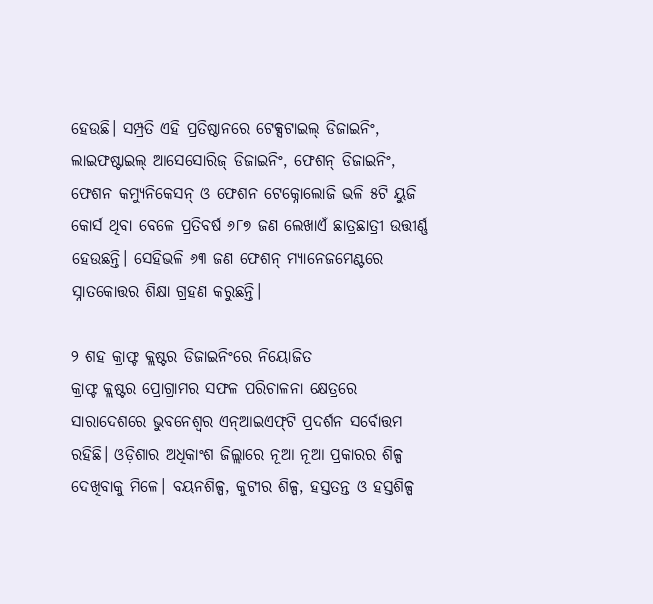ହେଉଛି। ସମ୍ପ୍ରତି ଏହି ପ୍ରତିଷ୍ଠାନରେ ଟେକ୍ସଟାଇଲ୍‌‌ ଡିଜାଇନିଂ, ଲାଇଫଷ୍ଟାଇଲ୍‌‌ ଆସେସୋରିଜ୍‌‌ ଡିଜାଇନିଂ, ଫେଶନ୍‌‌ ଡିଜାଇନିଂ, ଫେଶନ କମ୍ୟୁନିକେସନ୍‌‌ ଓ ଫେଶନ ଟେକ୍ନୋଲୋଜି ଭଳି ୫ଟି ୟୁଜି କୋର୍ସ ଥିବା ବେଳେ ପ୍ରତିବର୍ଷ ୬୮୭ ଜଣ ଲେଖାଏଁ ଛାତ୍ରଛାତ୍ରୀ ଉତ୍ତୀର୍ଣ୍ଣ ହେଉଛନ୍ତି। ସେହିଭଳି ୬୩ ଜଣ ଫେଶନ୍‌‌ ମ୍ୟାନେଜମେଣ୍ଟରେ ସ୍ନାତକୋତ୍ତର ଶିକ୍ଷା ଗ୍ରହଣ କରୁଛନ୍ତି।

୨ ଶହ କ୍ରାଫ୍ଟ କ୍ଲଷ୍ଟର ଡିଜାଇନିଂରେ ନିୟୋଜିତ
କ୍ରାଫ୍ଟ କ୍ଲଷ୍ଟର ପ୍ରୋଗ୍ରାମର ସଫଳ ପରିଚାଳନା କ୍ଷେତ୍ରରେ ସାରାଦେଶରେ ଭୁବନେଶ୍ୱର ଏନ୍‌‌ଆଇଏଫ୍‌‌ଟି ପ୍ରଦର୍ଶନ ସର୍ବୋତ୍ତମ ରହିଛି। ଓଡ଼ିଶାର ଅଧିକାଂଶ ଜିଲ୍ଲାରେ ନୂଆ ନୂଆ ପ୍ରକାରର ଶିଳ୍ପ ଦେଖିବାକୁ ମିଳେ। ବୟନଶିଳ୍ପ, କୁଟୀର ଶିଳ୍ପ, ହସ୍ତତନ୍ତ ଓ ହସ୍ତଶିଳ୍ପ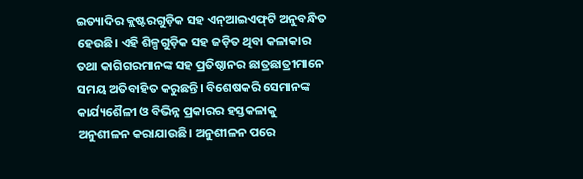ଇତ୍ୟାଦିର କ୍ଲଷ୍ଟରଗୁଡ଼ିକ ସହ ଏନ୍‌‌ଆଇଏଫ୍‌‌ଟି ଅନୁବନ୍ଧିତ ହେଉଛି। ଏହି ଶିଳ୍ପଗୁଡ଼ିକ ସହ ଜଡ଼ିତ ଥିବା କଳାକାର ତଥା କାଗିଗରମାନଙ୍କ ସହ ପ୍ରତିଷ୍ଠାନର ଛାତ୍ରଛାତ୍ରୀମାନେ ସମୟ ଅତିବାହିତ କରୁଛନ୍ତି। ବିଶେଷକରି ସେମାନଙ୍କ କାର୍ଯ୍ୟଶୈଳୀ ଓ ବିଭିନ୍ନ ପ୍ରକାରର ହସ୍ତକଳାକୁ ଅନୁଶୀଳନ କରାଯାଉଛି। ଅନୁଶୀଳନ ପରେ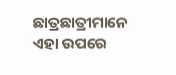ଛାତ୍ରଛାତ୍ରୀମାନେ ଏହା ଉପରେ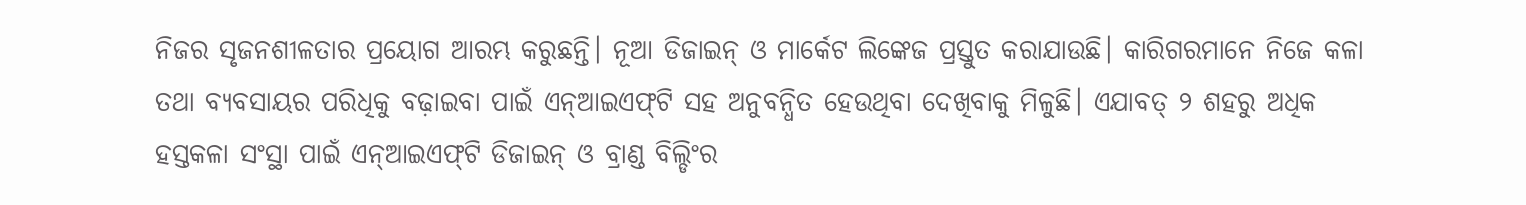ନିଜର ସୃଜନଶୀଳତାର ପ୍ରୟୋଗ ଆରମ୍ଭ କରୁଛନ୍ତି। ନୂଆ ଡିଜାଇନ୍‌‌ ଓ ମାର୍କେଟ ଲିଙ୍କେଜ ପ୍ରସ୍ତୁତ କରାଯାଉଛି। କାରିଗରମାନେ ନିଜେ କଳା ତଥା ବ୍ୟବସାୟର ପରିଧିକୁ ବଢ଼ାଇବା ପାଇଁ ଏନ୍‌‌ଆଇଏଫ୍‌‌ଟି ସହ ଅନୁବନ୍ଧିତ ହେଉଥିବା ଦେଖିବାକୁ ମିଳୁଛି। ଏଯାବତ୍‌‌ ୨ ଶହରୁ ଅଧିକ ହସ୍ତକଳା ସଂସ୍ଥା ପାଇଁ ଏନ୍‌‌ଆଇଏଫ୍‌‌ଟି ଡିଜାଇନ୍‌‌ ଓ ବ୍ରାଣ୍ଡ ବିଲ୍ଡିଂର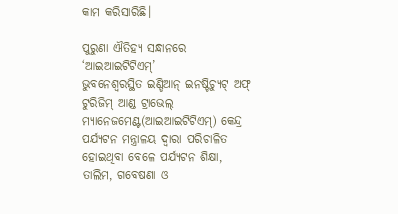କାମ କରିସାରିଛି।

ପୁରୁଣା ଐତିହ୍ୟ ସନ୍ଧାନରେ ‘ଆଇଆଇଟିଟିଏମ୍‌‌’
ଭୁବନେଶ୍ୱରସ୍ଥିତ ଇଣ୍ଡିଆନ୍‌‌ ଇନଷ୍ଟିଚ୍ୟୁଟ୍‌‌ ଅଫ୍‌‌ ଟୁରିଜିମ୍‌‌ ଆଣ୍ଡ ଟ୍ରାଭେଲ୍‌‌ ମ୍ୟାନେଜମେଣ୍ଟ(ଆଇଆଇଟିଟିଏମ୍‌‌) କେନ୍ଦ୍ର ପର୍ଯ୍ୟଟନ ମନ୍ତ୍ରାଳୟ ଦ୍ୱାରା ପରିଚାଳିତ ହୋଇଥିବା ବେଳେ ପର୍ଯ୍ୟଟନ ଶିକ୍ଷା, ତାଲିମ, ଗବେଷଣା ଓ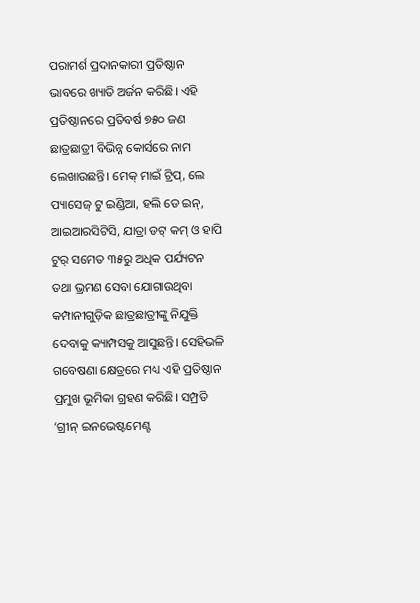ପରାମର୍ଶ ପ୍ରଦାନକାରୀ ପ୍ରତିଷ୍ଠାନ ଭାବରେ ଖ୍ୟାତି ଅର୍ଜନ କରିଛି। ଏହି ପ୍ରତିଷ୍ଠାନରେ ପ୍ରତିବର୍ଷ ୭୫୦ ଜଣ ଛାତ୍ରଛାତ୍ରୀ ବିଭିନ୍ନ କୋର୍ସରେ ନାମ ଲେଖାଉଛନ୍ତି। ମେକ୍‌‌ ମାଇଁ ଟ୍ରିପ୍‌‌, ଲେ ପ୍ୟାସେଜ୍‌‌ ଟୁ ଇଣ୍ଡିଆ, ହଲି ଡେ ଇନ୍‌‌, ଆଇଆରସିଟିସି, ଯାତ୍ରା ଡଟ୍‌‌ କମ୍‌‌ ଓ ହାପି ଟୁର୍‌‌ ସମେତ ୩୫ରୁ ଅଧିକ ପର୍ଯ୍ୟଟନ ତଥା ଭ୍ରମଣ ସେବା ଯୋଗାଉଥିବା କମ୍ପାନୀଗୁଡ଼ିକ ଛାତ୍ରଛାତ୍ରୀଙ୍କୁ ନିଯୁକ୍ତି ଦେବାକୁ କ୍ୟାମ୍ପସକୁ ଆସୁଛନ୍ତି। ସେହିଭଳି ଗବେଷଣା କ୍ଷେତ୍ରରେ ମଧ୍ୟ ଏହି ପ୍ରତିଷ୍ଠାନ ପ୍ରମୁଖ ଭୂମିକା ଗ୍ରହଣ କରିଛି। ସମ୍ପ୍ରତି ‘ଗ୍ରୀନ୍‌‌ ଇନଭେଷ୍ଟମେଣ୍ଟ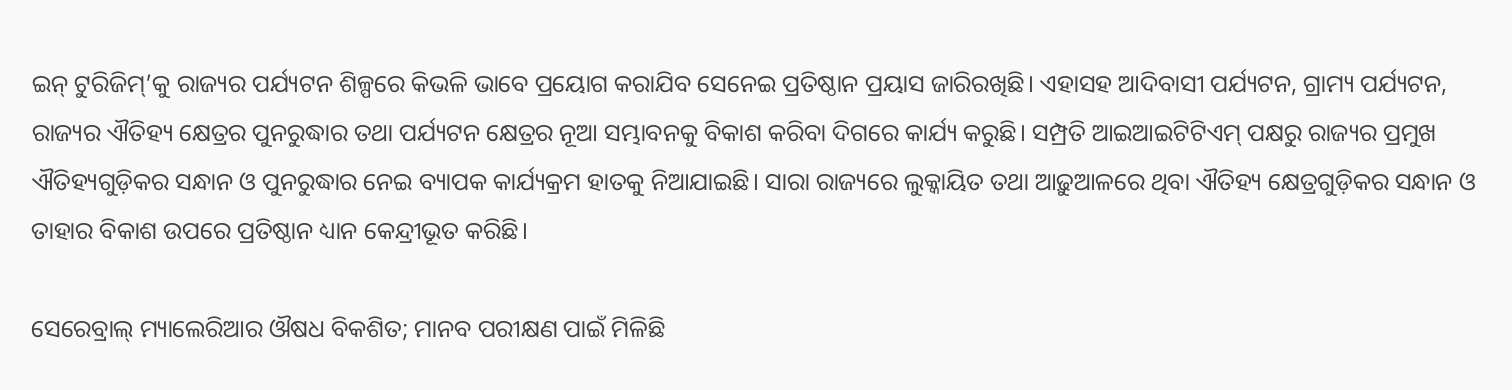ଇନ୍‌‌ ଟୁରିଜିମ୍‌‌’କୁ ରାଜ୍ୟର ପର୍ଯ୍ୟଟନ ଶିଳ୍ପରେ କିଭଳି ଭାବେ ପ୍ରୟୋଗ କରାଯିବ ସେନେଇ ପ୍ରତିଷ୍ଠାନ ପ୍ରୟାସ ଜାରିରଖିଛି। ଏହାସହ ଆଦିବାସୀ ପର୍ଯ୍ୟଟନ, ଗ୍ରାମ୍ୟ ପର୍ଯ୍ୟଟନ, ରାଜ୍ୟର ଐତିହ୍ୟ କ୍ଷେତ୍ରର ପୁନରୁଦ୍ଧାର ତଥା ପର୍ଯ୍ୟଟନ କ୍ଷେତ୍ରର ନୂଆ ସମ୍ଭାବନକୁ ବିକାଶ କରିବା ଦିଗରେ କାର୍ଯ୍ୟ କରୁଛି। ସମ୍ପ୍ରତି ଆଇଆଇଟିଟିଏମ୍‌‌ ପକ୍ଷରୁ ରାଜ୍ୟର ପ୍ରମୁଖ ଐତିହ୍ୟଗୁଡ଼ିକର ସନ୍ଧାନ ଓ ପୁନରୁଦ୍ଧାର ନେଇ ବ୍ୟାପକ କାର୍ଯ୍ୟକ୍ରମ ହାତକୁ ନିଆଯାଇଛି। ସାରା ରାଜ୍ୟରେ ଲୁକ୍କାୟିତ ତଥା ଆଢ଼ୁଆଳରେ ଥିବା ଐତିହ୍ୟ କ୍ଷେତ୍ରଗୁଡ଼ିକର ସନ୍ଧାନ ଓ ତାହାର ବିକାଶ ଉପରେ ପ୍ରତିଷ୍ଠାନ ଧ୍ୟାନ କେନ୍ଦ୍ରୀଭୂତ କରିଛି।

ସେରେବ୍ରାଲ୍‌‌ ମ୍ୟାଲେରିଆର ଔଷଧ ବିକଶିତ; ମାନବ ପରୀକ୍ଷଣ ପାଇଁ ମିଳିଛି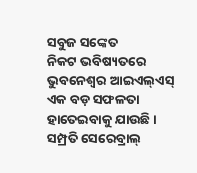ସବୁଜ ସଙ୍କେତ
ନିକଟ ଭବିଷ୍ୟତରେ ଭୁବନେଶ୍ୱର ଆଇଏଲ୍‌‌ଏସ୍‌‌ ଏକ ବଡ଼ ସଫଳତା ହାତେଇବାକୁ ଯାଉଛି। ସମ୍ପ୍ରତି ସେରେବ୍ରାଲ୍‌‌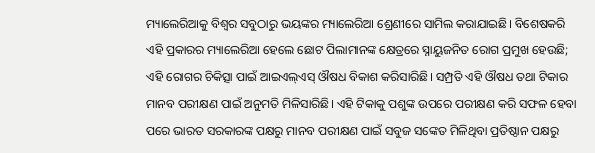ମ୍ୟାଲେରିଆକୁ ବିଶ୍ୱର ସବୁଠାରୁ ଭୟଙ୍କର ମ୍ୟାଲେରିଆ ଶ୍ରେଣୀରେ ସାମିଲ କରାଯାଇଛି। ବିଶେଷକରି ଏହି ପ୍ରକାରର ମ୍ୟାଲେରିଆ ହେଲେ ଛୋଟ ପିଲାମାନଙ୍କ କ୍ଷେତ୍ରରେ ସ୍ନାୟୁଜନିତ ରୋଗ ପ୍ରମୁଖ ହେଉଛି; ଏହି ରୋଗର ଚିକିତ୍ସା ପାଇଁ ଆଇଏଲ୍‌‌ଏସ୍‌‌ ଔଷଧ ବିକାଶ କରିସାରିଛି। ସମ୍ପ୍ରତି ଏହି ଔଷଧ ତଥା ଟିକାର ମାନବ ପରୀକ୍ଷଣ ପାଇଁ ଅନୁମତି ମିଳିସାରିଛି। ଏହି ଟିକାକୁ ପଶୁଙ୍କ ଉପରେ ପରୀକ୍ଷଣ କରି ସଫଳ ହେବା ପରେ ଭାରତ ସରକାରଙ୍କ ପକ୍ଷରୁ ମାନବ ପରୀକ୍ଷଣ ପାଇଁ ସବୁଜ ସଙ୍କେତ ମିଳିଥିବା ପ୍ରତିଷ୍ଠାନ ପକ୍ଷରୁ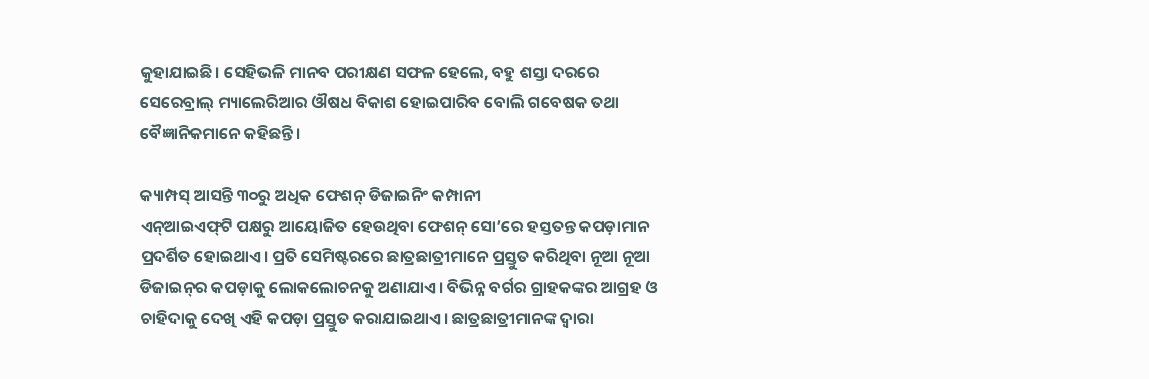କୁହାଯାଇଛି। ସେହିଭଳି ମାନବ ପରୀକ୍ଷଣ ସଫଳ ହେଲେ, ବହୁ ଶସ୍ତା ଦରରେ ସେରେବ୍ରାଲ୍‌‌ ମ୍ୟାଲେରିଆର ଔଷଧ ବିକାଶ ହୋଇପାରିବ ବୋଲି ଗବେଷକ ତଥା ବୈଜ୍ଞାନିକମାନେ କହିଛନ୍ତି।

କ୍ୟାମ୍ପସ୍‌‌ ଆସନ୍ତି ୩୦ରୁ ଅଧିକ ଫେଶନ୍‌ ଡିଜାଇନିଂ କମ୍ପାନୀ
ଏନ୍‌‌ଆଇଏଫ୍‌‌ଟି ପକ୍ଷରୁ ଆୟୋଜିତ ହେଉଥିବା ଫେଶନ୍‌‌ ସୋ’ରେ ହସ୍ତତନ୍ତ କପଡ଼ାମାନ ପ୍ରଦର୍ଶିତ ହୋଇଥାଏ। ପ୍ରତି ସେମିଷ୍ଟରରେ ଛାତ୍ରଛାତ୍ରୀମାନେ ପ୍ରସ୍ତୁତ କରିଥିବା ନୂଆ ନୂଆ ଡିଜାଇନ୍‌‌ର କପଡ଼ାକୁ ଲୋକଲୋଚନକୁ ଅଣାଯାଏ। ବିଭିନ୍ନ ବର୍ଗର ଗ୍ରାହକଙ୍କର ଆଗ୍ରହ ଓ ଚାହିଦାକୁ ଦେଖି ଏହି କପଡ଼ା ପ୍ରସ୍ତୁତ କରାଯାଇଥାଏ। ଛାତ୍ରଛାତ୍ରୀମାନଙ୍କ ଦ୍ୱାରା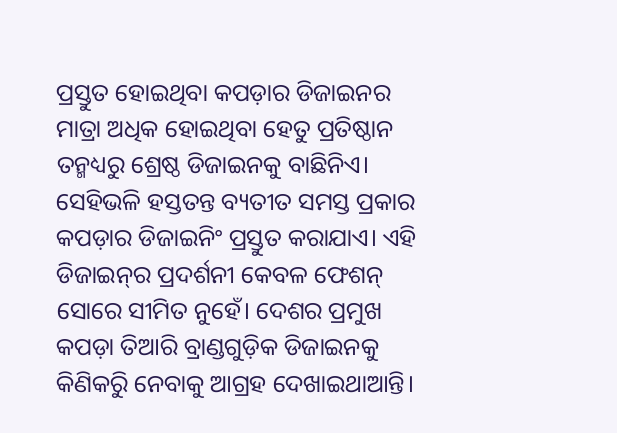ପ୍ରସ୍ତୁତ ହୋଇଥିବା କପଡ଼ାର ଡିଜାଇନର ମାତ୍ରା ଅଧିକ ହୋଇଥିବା ହେତୁ ପ୍ରତିଷ୍ଠାନ ତନ୍ମଧ୍ୟରୁ ଶ୍ରେଷ୍ଠ ଡିଜାଇନକୁ ବାଛିନିଏ। ସେହିଭଳି ହସ୍ତତନ୍ତ ବ୍ୟତୀତ ସମସ୍ତ ପ୍ରକାର କପଡ଼ାର ଡିଜାଇନିଂ ପ୍ରସ୍ତୁତ କରାଯାଏ। ଏହି ଡିଜାଇନ୍‌‌ର ପ୍ରଦର୍ଶନୀ କେବଳ ଫେଶନ୍‌‌ ସୋରେ ସୀମିତ ନୁହେଁ। ଦେଶର ପ୍ରମୁଖ କପଡ଼ା ତିଆରି ବ୍ରାଣ୍ଡଗୁଡ଼ିକ ଡିଜାଇନକୁ କିଣିକରିୁ ନେବାକୁ ଆଗ୍ରହ ଦେଖାଇଥାଆନ୍ତି।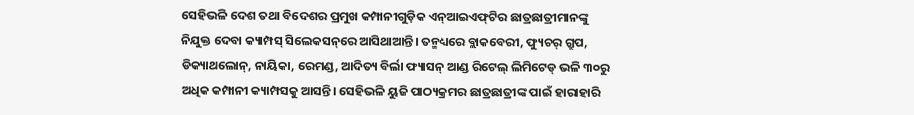ସେହିଭଳି ଦେଶ ତଥା ବିଦେଶର ପ୍ରମୁଖ କମ୍ପାନୀଗୁଡ଼ିକ ଏନ୍‌‌ଆଇଏଫ୍‌‌ଟିର ଛାତ୍ରଛାତ୍ରୀମାନଙ୍କୁ ନିଯୁକ୍ତ ଦେବା କ୍ୟାମ୍ପସ୍‌‌ ସିଲେକସନ୍‌‌ରେ ଆସିଥାଆନ୍ତି। ତନ୍ମଧ୍ୟରେ ବ୍ଲାକବେରୀ, ଫ୍ୟୁଚର୍‌‌ ଗ୍ରୁପ, ଡିକ୍ୟାଥଲୋନ୍‌‌, ନାୟିକା, ରେମଣ୍ଡ, ଆଦିତ୍ୟ ବିର୍ଲା ଫ୍ୟାସନ୍‌‌ ଆଣ୍ଡ ରିଟେଲ୍‌‌ ଲିମିଟେଡ୍‌‌ ଭଳି ୩୦ରୁ ଅଧିକ କମ୍ପାନୀ କ୍ୟାମ୍ପସକୁ ଆସନ୍ତି। ସେହିଭଳି ୟୁଜି ପାଠ୍ୟକ୍ରମର ଛାତ୍ରଛାତ୍ରୀଙ୍କ ପାଇଁ ହାରାହାରି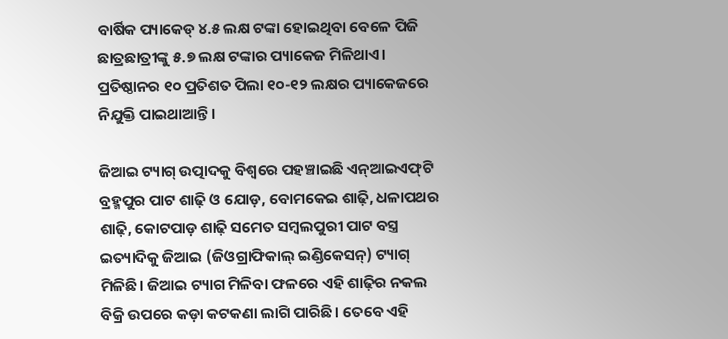ବାର୍ଷିକ ପ୍ୟାକେଡ୍‌‌ ୪.୫ ଲକ୍ଷ ଟଙ୍କା ହୋଇଥିବା ବେଳେ ପିଜି ଛାତ୍ରଛାତ୍ରୀଙ୍କୁ ୫.୭ ଲକ୍ଷ ଟଙ୍କାର ପ୍ୟାକେଜ ମିଳିଥାଏ। ପ୍ରତିଷ୍ଠାନର ୧୦ ପ୍ରତିଶତ ପିଲା ୧୦-୧୨ ଲକ୍ଷର ପ୍ୟାକେଜରେ ନିଯୁକ୍ତି ପାଇଥାଆନ୍ତି।

ଜିଆଇ ଟ୍ୟାଗ୍‌‌ ଉତ୍ପାଦକୁ ବିଶ୍ୱରେ ପହଞ୍ଚାଇଛି ଏନ୍‌‌ଆଇଏଫ୍‌‌ଟି
ବ୍ରହ୍ମପୁର ପାଟ ଶାଢ଼ି ଓ ଯୋଡ଼, ବୋମକେଇ ଶାଢ଼ି, ଧଳାପଥର ଶାଢ଼ି, କୋଟପାଡ଼ ଶାଢ଼ି ସମେତ ସମ୍ବଲପୁରୀ ପାଟ ବସ୍ତ୍ର ଇତ୍ୟାଦିକୁ ଜିଆଇ (ଜିଓଗ୍ରାଫିକାଲ୍‌‌ ଇଣ୍ଡିକେସନ୍‌‌) ଟ୍ୟାଗ୍‌‌ ମିଳିଛି। ଜିଆଇ ଟ୍ୟାଗ ମିଳିବା ଫଳରେ ଏହି ଶାଢ଼ିର ନକଲ ବିକ୍ରି ଉପରେ କଡ଼ା କଟକଣା ଲାଗି ପାରିଛି। ତେବେ ଏହି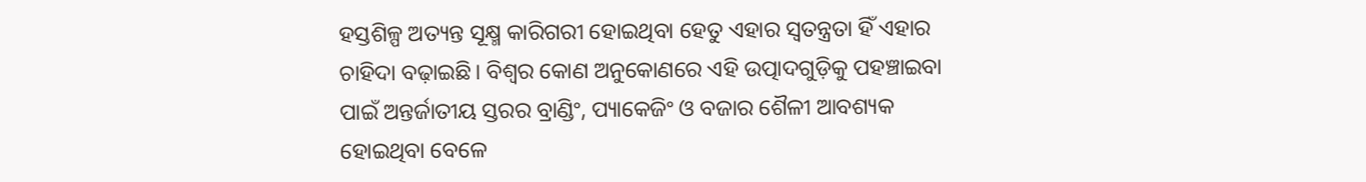ହସ୍ତଶିଳ୍ପ ଅତ୍ୟନ୍ତ ସୂକ୍ଷ୍ମ କାରିଗରୀ ହୋଇଥିବା ହେତୁ ଏହାର ସ୍ୱତନ୍ତ୍ରତା ହିଁ ଏହାର ଚାହିଦା ବଢ଼ାଇଛି। ବିଶ୍ୱର କୋଣ ଅନୁକୋଣରେ ଏହି ଉତ୍ପାଦଗୁଡ଼ିକୁ ପହଞ୍ଚାଇବା ପାଇଁ ଅନ୍ତର୍ଜାତୀୟ ସ୍ତରର ବ୍ରାଣ୍ଡିଂ, ପ୍ୟାକେଜିଂ ଓ ବଜାର ଶୈଳୀ ଆବଶ୍ୟକ ହୋଇଥିବା ବେଳେ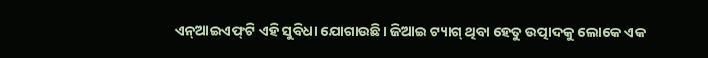ଏନ୍‌‌ଆଇଏଫ୍‌‌ଟି ଏହି ସୁବିଧା ଯୋଗାଉଛି। ଜିଆଇ ଟ୍ୟାଗ୍‌‌ ଥିବା ହେତୁ ଉତ୍ପାଦକୁ ଲୋକେ ଏକ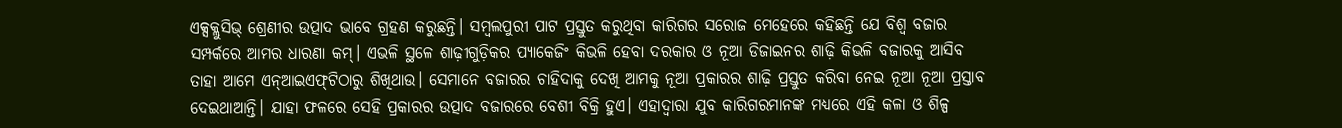ଏକ୍ସକ୍ଲୁସିଭ୍‌‌ ଶ୍ରେଣୀର ଉତ୍ପାଦ ଭାବେ ଗ୍ରହଣ କରୁଛନ୍ତି। ସମ୍ବଲପୁରୀ ପାଟ ପ୍ରସ୍ତୁତ କରୁଥିବା କାରିଗର ସରୋଜ ମେହେରେ କହିଛନ୍ତି ଯେ ବିଶ୍ୱ ବଜାର ସମ୍ପର୍କରେ ଆମର ଧାରଣା କମ୍‌‌। ଏଭଳି ସ୍ଥଳେ ଶାଢ଼ୀଗୁଡ଼ିକର ପ୍ୟାକେଜିଂ କିଭଳି ହେବା ଦରକାର ଓ ନୂଆ ଡିଜାଇନର ଶାଢ଼ି କିଭଳି ବଜାରକୁ ଆସିବ ତାହା ଆମେ ଏନ୍‌‌ଆଇଏଫ୍‌‌ଟିଠାରୁ ଶିଖିଥାଉ। ସେମାନେ ବଜାରର ଚାହିଦାକୁ ଦେଖି ଆମକୁ ନୂଆ ପ୍ରକାରର ଶାଢ଼ି ପ୍ରସ୍ତୁତ କରିବା ନେଇ ନୂଆ ନୂଆ ପ୍ରସ୍ତାବ ଦେଇଥାଆନ୍ତି। ଯାହା ଫଳରେ ସେହି ପ୍ରକାରର ଉତ୍ପାଦ ବଜାରରେ ବେଶୀ ବିକ୍ରି ହୁଏ। ଏହାଦ୍ୱାରା ଯୁବ କାରିଗରମାନଙ୍କ ମଧ୍ୟରେ ଏହି କଳା ଓ ଶିଳ୍ପ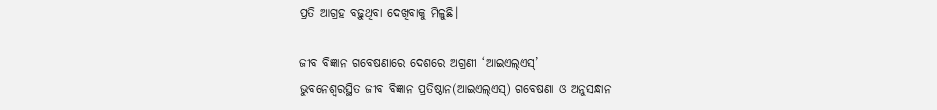ପ୍ରତି ଆଗ୍ରହ ବଢ଼ୁଥିବା ଦେଖିବାକୁ ମିଳୁଛି।

ଜୀବ ବିଜ୍ଞାନ ଗବେଷଣାରେ ଦେଶରେ ଅଗ୍ରଣୀ ‘ଆଇଏଲ୍‌‌ଏସ୍‌‌’
ଭୁବନେଶ୍ୱରସ୍ଥିତ ଜୀବ ବିଜ୍ଞାନ ପ୍ରତିଷ୍ଠାନ(ଆଇଏଲ୍‌‌ଏସ୍‌‌) ଗବେଷଣା ଓ ଅନୁସନ୍ଧାନ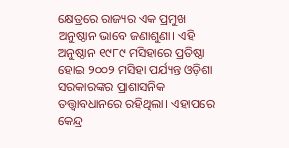କ୍ଷେତ୍ରରେ ରାଜ୍ୟର ଏକ ପ୍ରମୁଖ ଅନୁଷ୍ଠାନ ଭାବେ ଜଣାଶୁଣା। ଏହି ଅନୁଷ୍ଠାନ ୧୯୮୯ ମସିହାରେ ପ୍ରତିଷ୍ଠା ହୋଇ ୨୦୦୨ ମସିହା ପର୍ଯ୍ୟନ୍ତ ଓଡ଼ିଶା ସରକାରଙ୍କର ପ୍ରାଶାସନିକ ତତ୍ତ୍ୱାବଧାନରେ ରହିଥିଲା। ଏହାପରେ କେନ୍ଦ୍ର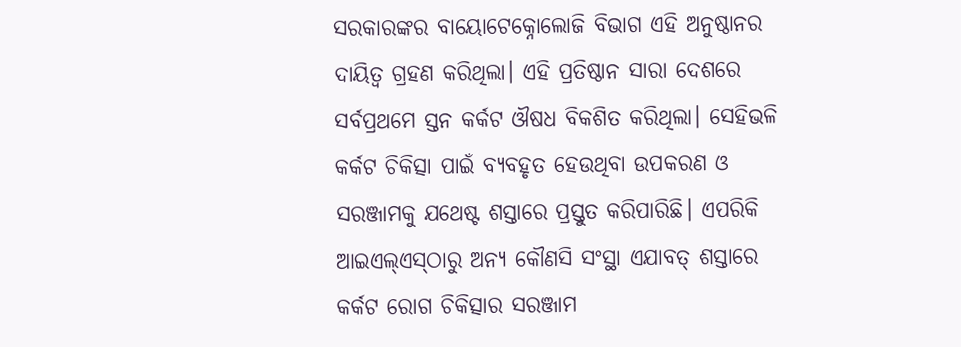ସରକାରଙ୍କର ବାୟୋଟେକ୍ନୋଲୋଜି ବିଭାଗ ଏହି ଅନୁଷ୍ଠାନର ଦାୟିତ୍ୱ ଗ୍ରହଣ କରିଥିଲା। ଏହି ପ୍ରତିଷ୍ଠାନ ସାରା ଦେଶରେ ସର୍ବପ୍ରଥମେ ସ୍ତନ କର୍କଟ ଔଷଧ ବିକଶିତ କରିଥିଲା। ସେହିଭଳି କର୍କଟ ଚିକିତ୍ସା ପାଇଁ ବ୍ୟବହୃତ ହେଉଥିବା ଉପକରଣ ଓ ସରଞ୍ଜାମକୁ ଯଥେଷ୍ଟ ଶସ୍ତାରେ ପ୍ରସ୍ତୁତ କରିପାରିଛି। ଏପରିକି ଆଇଏଲ୍‌‌ଏସ୍‌‌ଠାରୁ ଅନ୍ୟ କୌଣସି ସଂସ୍ଥା ଏଯାବତ୍‌‌ ଶସ୍ତାରେ କର୍କଟ ରୋଗ ଚିକିତ୍ସାର ସରଞ୍ଜାମ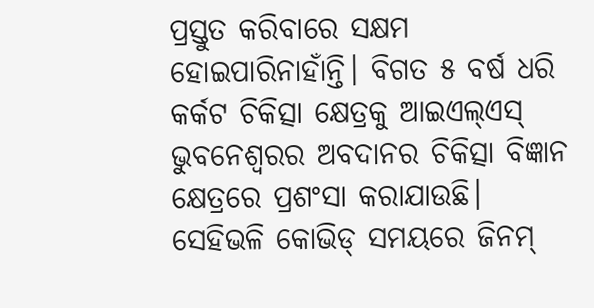ପ୍ରସ୍ତୁତ କରିବାରେ ସକ୍ଷମ ହୋଇପାରିନାହାଁନ୍ତି। ବିଗତ ୫ ବର୍ଷ ଧରି କର୍କଟ ଚିକିତ୍ସା କ୍ଷେତ୍ରକୁ ଆଇଏଲ୍‌‌ଏସ୍‌‌ ଭୁବନେଶ୍ୱରର ଅବଦାନର ଚିକିତ୍ସା ବିଜ୍ଞାନ କ୍ଷେତ୍ରରେ ପ୍ରଶଂସା କରାଯାଉଛି। ସେହିଭଳି କୋଭିଡ୍‌‌ ସମୟରେ ଜିନମ୍‌‌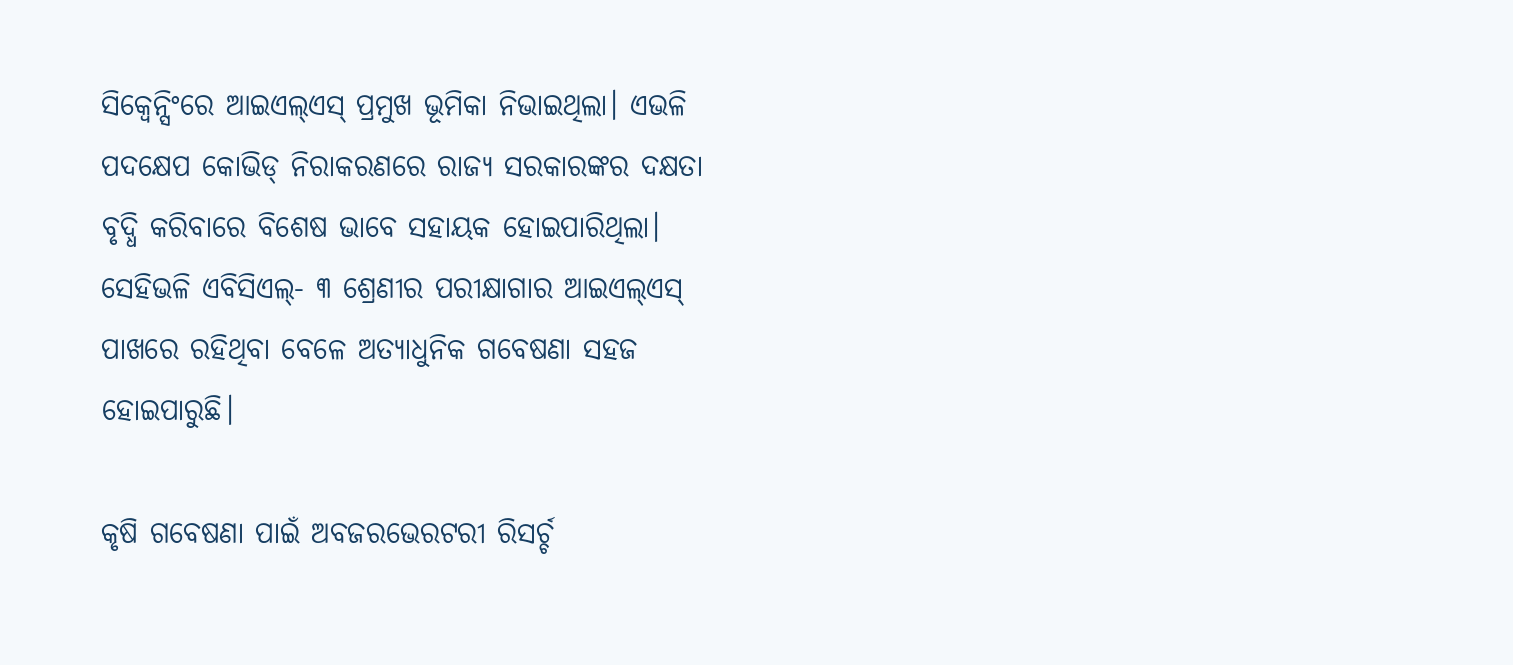ସିକ୍ୱେନ୍ସିଂରେ ଆଇଏଲ୍‌‌ଏସ୍‌‌ ପ୍ରମୁଖ ଭୂମିକା ନିଭାଇଥିଲା। ଏଭଳି ପଦକ୍ଷେପ କୋଭିଡ୍‌‌ ନିରାକରଣରେ ରାଜ୍ୟ ସରକାରଙ୍କର ଦକ୍ଷତା ବୃଦ୍ଧି କରିବାରେ ବିଶେଷ ଭାବେ ସହାୟକ ହୋଇପାରିଥିଲା। ସେହିଭଳି ଏବିସିଏଲ୍‌‌- ୩ ଶ୍ରେଣୀର ପରୀକ୍ଷାଗାର ଆଇଏଲ୍‌‌ଏସ୍‌‌ ପାଖରେ ରହିଥିବା ବେଳେ ଅତ୍ୟାଧୁନିକ ଗବେଷଣା ସହଜ ହୋଇପାରୁଛି।

କୃଷି ଗବେଷଣା ପାଇଁ ଅବଜରଭେରଟରୀ ରିସର୍ଚ୍ଚ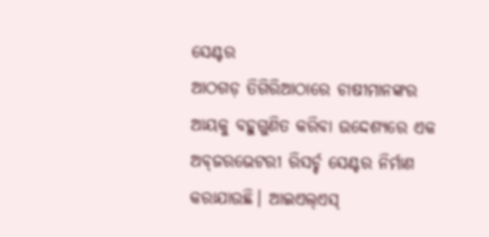ସେଣ୍ଟର
ଆଠଗଡ଼ ତିଗିରିଆଠାରେ ଚାଷୀମାନଙ୍କର ଆୟକୁ ବହୁଗୁଣିତ କରିବା ଉଦ୍ଦେଶ୍ୟରେ ଏକ ଅବ୍‌‌ଜରଭେଟରୀ ରିସର୍ଚ୍ଚ ସେଣ୍ଟର ନିର୍ମାଣ କରାଯାଉଛି। ଆଇଏଲ୍‌‌ଏସ୍‌‌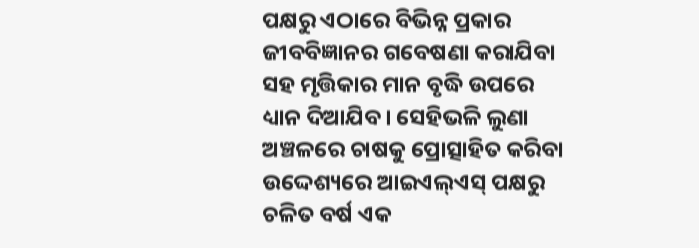ପକ୍ଷରୁ ଏଠାରେ ବିଭିନ୍ନ ପ୍ରକାର ଜୀବବିଜ୍ଞାନର ଗବେଷଣା କରାଯିବା ସହ ମୃତ୍ତିକାର ମାନ ବୃଦ୍ଧି ଉପରେ ଧ୍ୟାନ ଦିଆଯିବ। ସେହିଭଳି ଲୁଣା ଅଞ୍ଚଳରେ ଚାଷକୁ ପ୍ରୋତ୍ସାହିତ କରିବା ଉଦ୍ଦେଶ୍ୟରେ ଆଇଏଲ୍‌‌ଏସ୍‌‌ ପକ୍ଷରୁ ଚଳିତ ବର୍ଷ ଏକ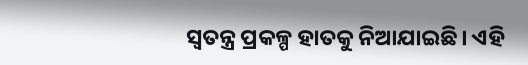ସ୍ୱତନ୍ତ୍ର ପ୍ରକଳ୍ପ ହାତକୁ ନିଆଯାଇଛି। ଏହି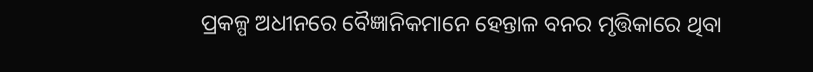ପ୍ରକଳ୍ପ ଅଧୀନରେ ବୈଜ୍ଞାନିକମାନେ ହେନ୍ତାଳ ବନର ମୃତ୍ତିକାରେ ଥିବା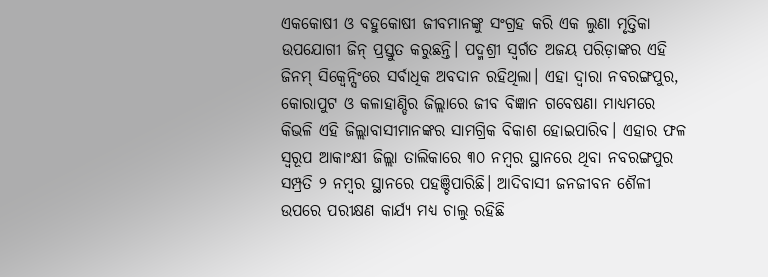ଏକକୋଷୀ ଓ ବହୁକୋଷୀ ଜୀବମାନଙ୍କୁ ସଂଗ୍ରହ କରି ଏକ ଲୁଣା ମୃତ୍ତିକା ଉପଯୋଗୀ ଜିନ୍‌‌ ପ୍ରସ୍ତୁତ କରୁଛନ୍ତି। ପଦ୍ମଶ୍ରୀ ସ୍ୱର୍ଗତ ଅଜୟ ପରିଡ଼ାଙ୍କର ଏହି ଜିନମ୍‌‌ ସିକ୍ୱେନ୍ସିଂରେ ସର୍ବାଧିକ ଅବଦାନ ରହିଥିଲା। ଏହା ଦ୍ବାରା ନବରଙ୍ଗପୁର, କୋରାପୁଟ ଓ କଳାହାଣ୍ଡିର ଜିଲ୍ଲାରେ ଜୀବ ବିଜ୍ଞାନ ଗବେଷଣା ମାଧ୍ୟମରେ କିଭଳି ଏହି ଜିଲ୍ଲାବାସୀମାନଙ୍କର ସାମଗ୍ରିକ ବିକାଶ ହୋଇପାରିବ। ଏହାର ଫଳ ସ୍ୱରୂପ ଆକାଂକ୍ଷୀ ଜିଲ୍ଲା ତାଲିକାରେ ୩୦ ନମ୍ବର ସ୍ଥାନରେ ଥିବା ନବରଙ୍ଗପୁର ସମ୍ପ୍ରତି ୨ ନମ୍ବର ସ୍ଥାନରେ ପହଞ୍ଚିପାରିଛି। ଆଦିବାସୀ ଜନଜୀବନ ଶୈଳୀ ଉପରେ ପରୀକ୍ଷଣ କାର୍ଯ୍ୟ ମଧ୍ୟ ଚାଲୁ ରହିଛି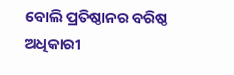ବୋଲି ପ୍ରତିଷ୍ଠାନର ବରିଷ୍ଠ ଅଧିକାରୀ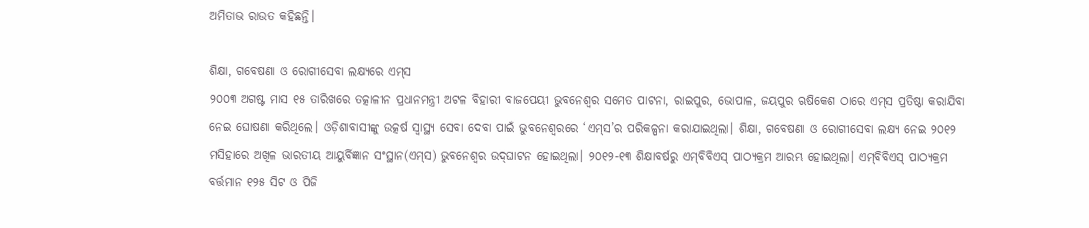ଅମିତାଭ ରାଉତ କହିଛନ୍ତି।

ଶିକ୍ଷା, ଗବେଷଣା ଓ ରୋଗୀସେବା ଲକ୍ଷ୍ୟରେ ଏମ୍‌‌ସ
୨୦୦୩ ଅଗଷ୍ଟ ମାସ ୧୫ ତାରିଖରେ ତତ୍କାଳୀନ ପ୍ରଧାନମନ୍ତ୍ରୀ ଅଟଳ ବିହାରୀ ବାଜପେୟୀ ଭୁବନେଶ୍ୱର ସମେତ ପାଟନା, ରାଇପୁର, ଭୋପାଳ, ଜୟପୁର ଋଷିକେଶ ଠାରେ ଏମ୍‌‌ସ ପ୍ରତିଷ୍ଠା କରାଯିବା ନେଇ ଘୋଷଣା କରିଥିଲେ। ଓଡ଼ିଶାବାସୀଙ୍କୁ ଉତ୍କର୍ଷ ସ୍ୱାସ୍ଥ୍ୟ ସେବା ଦେବା ପାଇଁ ଭୁବନେଶ୍ୱରରେ ‘ଏମ୍‌‌ସ’ର ପରିକଳ୍ପନା କରାଯାଇଥିଲା। ଶିକ୍ଷା, ଗବେଷଣା ଓ ରୋଗୀସେବା ଲକ୍ଷ୍ୟ ନେଇ ୨୦୧୨ ମସିହାରେ ଅଖିଳ ଭାରତୀୟ ଆୟୁର୍ବିଜ୍ଞାନ ସଂସ୍ଥାନ(ଏମ୍‌‌ସ) ଭୁବନେଶ୍ୱର ଉଦ୍‌‌ଘାଟନ ହୋଇଥିଲା। ୨୦୧୨-୧୩ ଶିକ୍ଷାବର୍ଷରୁ ଏମ୍‌‌ବିବିଏସ୍‌‌ ପାଠ୍ୟକ୍ରମ ଆରମ୍ଭ ହୋଇଥିଲା। ଏମ୍‌‌ବିବିଏସ୍‌‌ ପାଠ୍ୟକ୍ରମ ବର୍ତ୍ତମାନ ୧୨୫ ସିଟ ଓ ପିଜି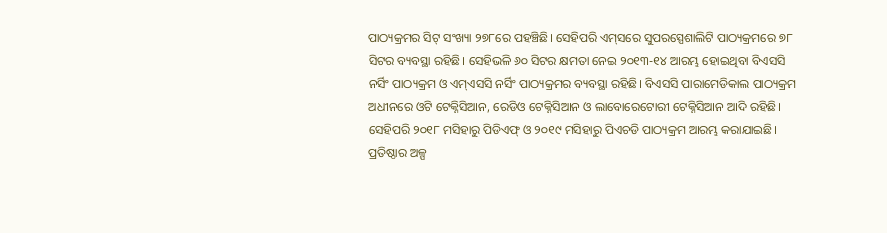ପାଠ୍ୟକ୍ରମର ସିଟ୍‌‌ ସଂଖ୍ୟା ୨୭୮ରେ ପହଞ୍ଚିଛି। ସେହିପରି ଏମ୍‌‌ସରେ ସୁପରସ୍ପେଶାଲିଟି ପାଠ୍ୟକ୍ରମରେ ୭୮ ସିଟର ବ୍ୟବସ୍ଥା ରହିଛି। ସେହିଭଳି ୬୦ ସିଟର କ୍ଷମତା ନେଇ ୨୦୧୩-୧୪ ଆରମ୍ଭ ହୋଇଥିବା ବିଏସସି ନର୍ସିଂ ପାଠ୍ୟକ୍ରମ ଓ ଏମ୍‌‌ଏସସି ନର୍ସିଂ ପାଠ୍ୟକ୍ରମର ବ୍ୟବସ୍ଥା ରହିଛି। ବିଏସସି ପାରାମେଡିକାଲ ପାଠ୍ୟକ୍ରମ ଅଧୀନରେ ଓଟି ଟେକ୍ନିସିଆନ, ରେଡିଓ ଟେକ୍ନିସିଆନ ଓ ଲାବୋରେଟୋରୀ ଟେକ୍ନିସିଆନ ଆଦି ରହିଛି। ସେହିପରି ୨୦୧୮ ମସିହାରୁ ପିଡିଏଫ୍‌‌ ଓ ୨୦୧୯ ମସିହାରୁ ପିଏଚଡି ପାଠ୍ୟକ୍ରମ ଆରମ୍ଭ କରାଯାଇଛି। ପ୍ରତିଷ୍ଠାର ଅଳ୍ପ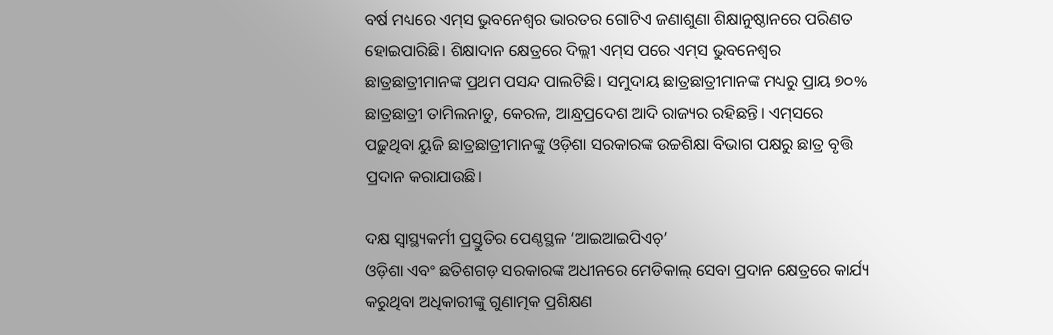ବର୍ଷ ମଧ୍ୟରେ ଏମ୍‌‌ସ ଭୁବନେଶ୍ୱର ଭାରତର ଗୋଟିଏ ଜଣାଶୁଣା ଶିକ୍ଷାନୁଷ୍ଠାନରେ ପରିଣତ ହୋଇପାରିଛି। ଶିକ୍ଷାଦାନ କ୍ଷେତ୍ରରେ ଦିଲ୍ଲୀ ଏମ୍‌‌ସ ପରେ ଏମ୍‌‌ସ ଭୁବନେଶ୍ୱର ଛାତ୍ରଛାତ୍ରୀମାନଙ୍କ ପ୍ରଥମ ପସନ୍ଦ ପାଲଟିଛି। ସମୁଦାୟ ଛାତ୍ରଛାତ୍ରୀମାନଙ୍କ ମଧ୍ୟରୁ ପ୍ରାୟ ୭୦% ଛାତ୍ରଛାତ୍ରୀ ତାମିଲନାଡୁ, କେରଳ, ଆନ୍ଧ୍ରପ୍ରଦେଶ ଆଦି ରାଜ୍ୟର ରହିଛନ୍ତି। ଏମ୍‌‌ସରେ ପଢ଼ୁଥିବା ୟୁଜି ଛାତ୍ରଛାତ୍ରୀମାନଙ୍କୁ ଓଡ଼ିଶା ସରକାରଙ୍କ ଉଚ୍ଚଶିକ୍ଷା ବିଭାଗ ପକ୍ଷରୁ ଛାତ୍ର ବୃତ୍ତି ପ୍ରଦାନ କରାଯାଉଛି।

ଦକ୍ଷ ସ୍ୱାସ୍ଥ୍ୟକର୍ମୀ ପ୍ରସ୍ତୁତିର ପେଣ୍ଠସ୍ଥଳ ‘ଆଇଆଇପିଏଚ୍‌‌’
ଓଡ଼ିଶା ଏବଂ ଛତିଶଗଡ଼ ସରକାରଙ୍କ ଅଧୀନରେ ମେଡିକାଲ୍‌‌ ସେବା ପ୍ରଦାନ କ୍ଷେତ୍ରରେ କାର୍ଯ୍ୟ କରୁଥିବା ଅଧିକାରୀଙ୍କୁ ଗୁଣାତ୍ମକ ପ୍ରଶିକ୍ଷଣ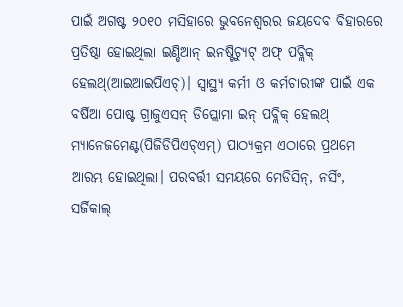ପାଇଁ ଅଗଷ୍ଟ ୨୦୧୦ ମସିହାରେ ଭୁବନେଶ୍ୱରର ଜୟଦେବ ବିହାରରେ ପ୍ରତିଷ୍ଠା ହୋଇଥିଲା ଇଣ୍ଡିଆନ୍‌‌ ଇନଷ୍ଟିଚ୍ୟୁଟ୍‌‌ ଅଫ୍‌‌ ପବ୍ଲିକ୍‌‌ ହେଲଥ୍‌‌(ଆଇଆଇପିଏଚ୍‌‌)। ସ୍ୱାସ୍ଥ୍ୟ କର୍ମୀ ଓ କର୍ମଚାରୀଙ୍କ ପାଇଁ ଏକ ବର୍ଷିଆ ପୋଷ୍ଟ ଗ୍ରାଜୁଏସନ୍‌‌ ଡିପ୍ଲୋମା ଇନ୍‌‌ ପବ୍ଲିକ୍‌‌ ହେଲଥ୍‌‌ ମ୍ୟାନେଜମେଣ୍ଟ(ପିଜିଡିପିଏଚ୍‌‌ଏମ୍‌‌) ପାଠ୍ୟକ୍ରମ ଏଠାରେ ପ୍ରଥମେ ଆରମ୍ଭ ହୋଇଥିଲା। ପରବର୍ତ୍ତୀ ସମୟରେ ମେଡିସିନ୍‌‌, ନର୍ସିଂ, ସର୍ଜିକାଲ୍‌‌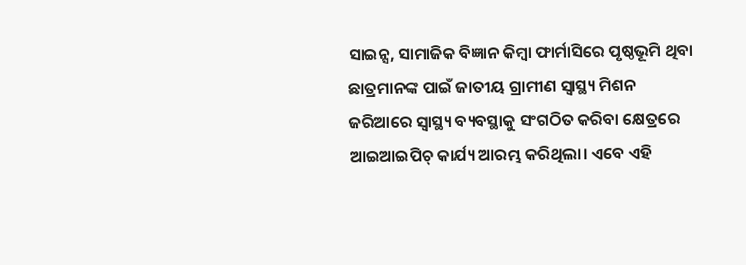ସାଇନ୍ସ, ସାମାଜିକ ବିଜ୍ଞାନ କିମ୍ୱା ଫାର୍ମାସିରେ ପୃଷ୍ଠଭୂମି ଥିବା ଛାତ୍ରମାନଙ୍କ ପାଇଁ ଜାତୀୟ ଗ୍ରାମୀଣ ସ୍ୱାସ୍ଥ୍ୟ ମିଶନ ଜରିଆରେ ସ୍ୱାସ୍ଥ୍ୟ ବ୍ୟବସ୍ଥାକୁ ସଂଗଠିତ କରିବା କ୍ଷେତ୍ରରେ ଆଇଆଇପିଚ୍‌‌ କାର୍ଯ୍ୟ ଆରମ୍ଭ କରିଥିଲା। ଏବେ ଏହି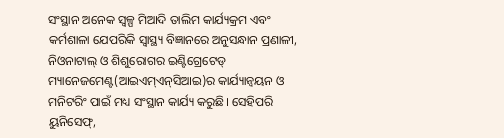ସଂସ୍ଥାନ ଅନେକ ସ୍ୱଳ୍ପ ମିଆଦି ତାଲିମ କାର୍ଯ୍ୟକ୍ରମ ଏବଂ କର୍ମଶାଳା ଯେପରିକି ସ୍ୱାସ୍ଥ୍ୟ ବିଜ୍ଞାନରେ ଅନୁସନ୍ଧାନ ପ୍ରଣାଳୀ, ନିଓନାଟାଲ୍‌‌ ଓ ଶିଶୁରୋଗର ଇଣ୍ଟିଗ୍ରେଟେଡ୍‌‌ ମ୍ୟାନେଜମେଣ୍ଟ(ଆଇଏମ୍‌‌ଏନ୍‌‌ସିଆଇ)ର କାର୍ଯ୍ୟାନ୍ୱୟନ ଓ ମନିଟରିଂ ପାଇଁ ମଧ୍ୟ ସଂସ୍ଥାନ କାର୍ଯ୍ୟ କରୁଛି। ସେହିପରି ୟୁନିସେଫ୍‌‌,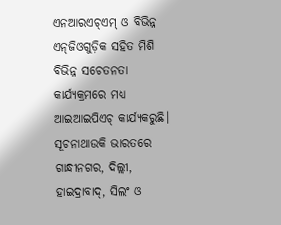ଏନଆରଏଚ୍‌‌ଏମ୍‌‌ ଓ ବିଭିନ୍ନ ଏନ୍‌‌ଜିଓଗୁଡ଼ିକ ସହିତ ମିଶି ବିଭିନ୍ନ ସଚେତନତା କାର୍ଯ୍ୟକ୍ରମରେ ମଧ୍ୟ ଆଇଆଇପିଏଚ୍‌‌ କାର୍ଯ୍ୟକରୁଛି। ସୂଚନାଥାଉକି ଭାରତରେ ଗାନ୍ଧୀନଗର, ଦିଲ୍ଲୀ, ହାଇଦ୍ରାବାଦ୍‌‌, ସିଲଂ ଓ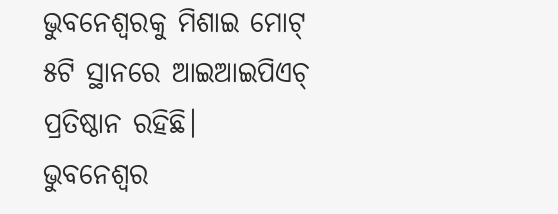ଭୁବନେଶ୍ୱରକୁ ମିଶାଇ ମୋଟ୍‌‌ ୫ଟି ସ୍ଥାନରେ ଆଇଆଇପିଏଚ୍‌‌ ପ୍ରତିଷ୍ଠାନ ରହିଛି। ଭୁବନେଶ୍ୱର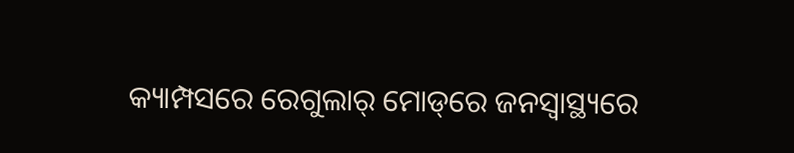କ୍ୟାମ୍ପସରେ ରେଗୁଲାର୍‌‌ ମୋଡ୍‌‌ରେ ଜନସ୍ୱାସ୍ଥ୍ୟରେ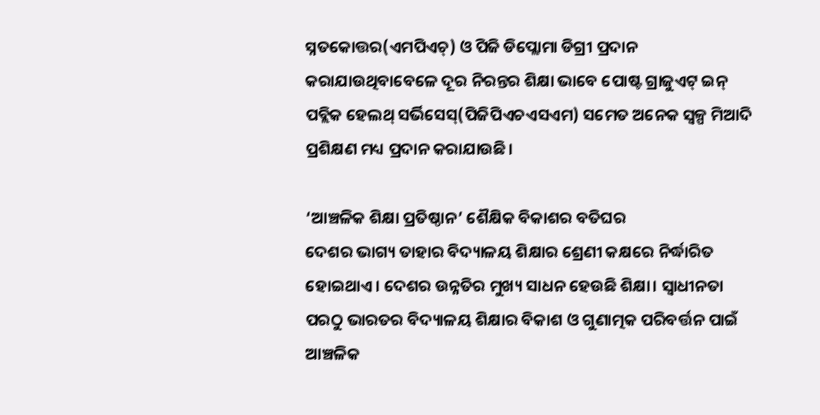ସ୍ନତକୋତ୍ତର(ଏମପିଏଚ୍‌‌) ଓ ପିଜି ଡିପ୍ଲୋମା ଡିଗ୍ରୀ ପ୍ରଦାନ କରାଯାଉଥିବାବେଳେ ଦୂର ନିରନ୍ତର ଶିକ୍ଷା ଭାବେ ପୋଷ୍ଟ ଗ୍ରାଜୁଏଟ୍‌‌ ଇନ୍‌‌ ପବ୍ଲିକ ହେଲଥ୍‌‌ ସର୍ଭିସେସ୍‌‌(ପିଜିପିଏଚଏସଏମ) ସମେତ ଅନେକ ସ୍ୱଳ୍ପ ମିଆଦି ପ୍ରଶିକ୍ଷଣ ମଧ୍ୟ ପ୍ରଦାନ କରାଯାଉଛି।

‘ଆଞ୍ଚଳିକ ଶିକ୍ଷା ପ୍ରତିଷ୍ଠାନ’ ଶୈକ୍ଷିକ ବିକାଶର ବତିଘର
ଦେଶର ଭାଗ୍ୟ ତାହାର ବିଦ୍ୟାଳୟ ଶିକ୍ଷାର ଶ୍ରେଣୀ କକ୍ଷରେ ନିର୍ଦ୍ଧାରିତ ହୋଇଥାଏ। ଦେଶର ଉନ୍ନତିର ମୁଖ୍ୟ ସାଧନ ହେଉଛି ଶିକ୍ଷା। ସ୍ୱାଧୀନତା ପରଠୁ ଭାରତର ବିଦ୍ୟାଳୟ ଶିକ୍ଷାର ବିକାଶ ଓ ଗୁଣାତ୍ମକ ପରିବର୍ତ୍ତନ ପାଇଁ ଆଞ୍ଚଳିକ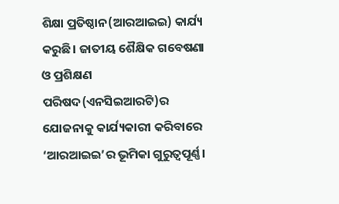ଶିକ୍ଷା ପ୍ରତିଷ୍ଠାନ(ଆରଆଇଇ) କାର୍ଯ୍ୟ କରୁଛି। ଜାତୀୟ ଶୈକ୍ଷିକ ଗବେଷଣା ଓ ପ୍ରଶିକ୍ଷଣ ପରିଷଦ(ଏନସିଇଆରଟି)ର ଯୋଜନାକୁ କାର୍ଯ୍ୟକାରୀ କରିବାରେ ‘ଆରଆଇଇ’ର ଭୂମିକା ଗୁରୁତ୍ୱପୂର୍ଣ୍ଣ।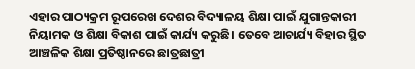ଏହାର ପାଠ୍ୟକ୍ରମ ରୂପରେଖ ଦେଶର ବିଦ୍ୟାଳୟ ଶିକ୍ଷା ପାଇଁ ଯୁଗାନ୍ତକାରୀ ନିୟାମକ ଓ ଶିକ୍ଷା ବିକାଶ ପାଇଁ କାର୍ଯ୍ୟ କରୁଛି। ତେବେ ଆଚାର୍ଯ୍ୟ ବିହାର ସ୍ଥିତ ଆଞ୍ଚଳିକ ଶିକ୍ଷା ପ୍ରତିଷ୍ଠାନରେ ଛାତ୍ରଛାତ୍ରୀ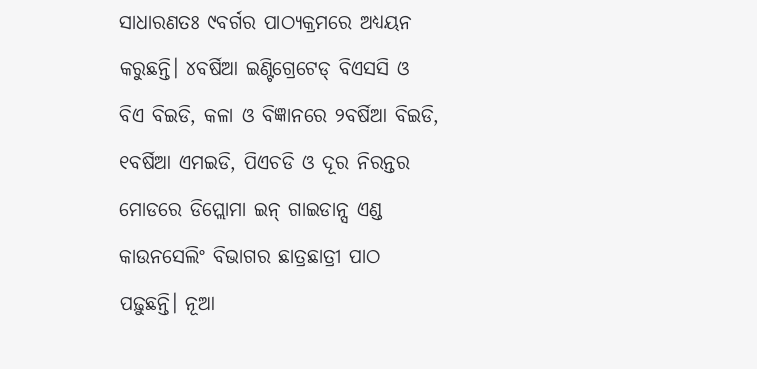ସାଧାରଣତଃ ୯ବର୍ଗର ପାଠ୍ୟକ୍ରମରେ ଅଧ୍ୟୟନ କରୁଛନ୍ତି। ୪ବର୍ଷିଆ ଇଣ୍ଟିଗ୍ରେଟେଡ୍‌‌ ବିଏସସି ଓ ବିଏ ବିଇଡି, କଳା ଓ ବିଜ୍ଞାନରେ ୨ବର୍ଷିଆ ବିଇଡି, ୧ବର୍ଷିଆ ଏମଇଡି, ପିଏଚଡି ଓ ଦୂର ନିରନ୍ତର ମୋଡରେ ଡିପ୍ଲୋମା ଇନ୍‌‌ ଗାଇଡାନ୍ସ ଏଣ୍ଡ କାଉନସେଲିଂ ବିଭାଗର ଛାତ୍ରଛାତ୍ରୀ ପାଠ ପଢ଼ୁଛନ୍ତି। ନୂଆ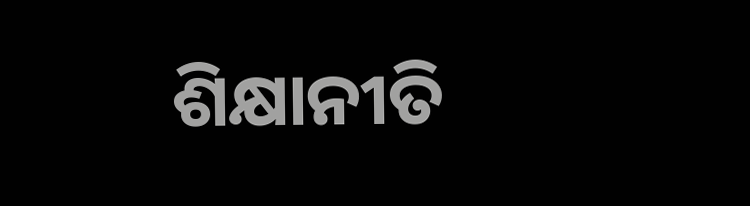ଶିକ୍ଷାନୀତି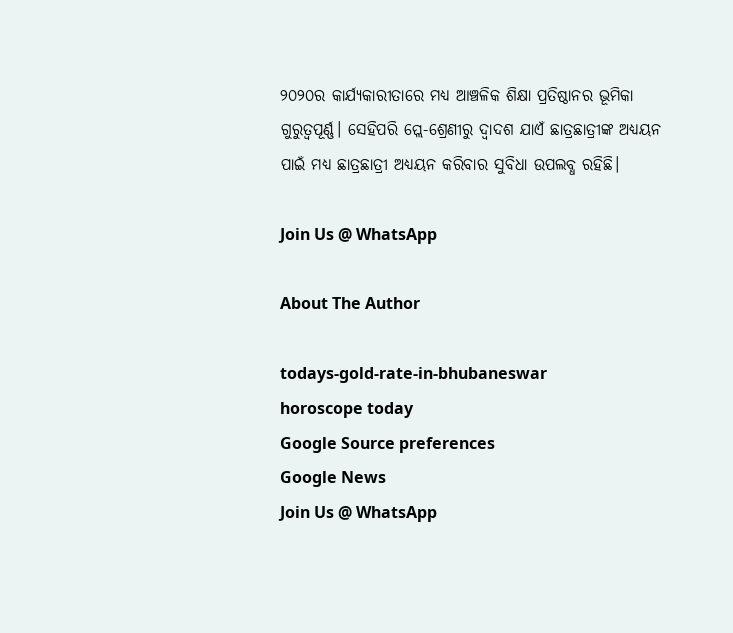୨୦୨୦ର କାର୍ଯ୍ୟକାରୀତାରେ ମଧ୍ୟ ଆଞ୍ଚଳିକ ଶିକ୍ଷା ପ୍ରତିଷ୍ଠାନର ଭୂମିକା ଗୁରୁତ୍ୱପୂର୍ଣ୍ଣ। ସେହିପରି ପ୍ଲେ-ଶ୍ରେଣୀରୁ ଦ୍ୱାଦଶ ଯାଏଁ ଛାତ୍ରଛାତ୍ରୀଙ୍କ ଅଧ୍ୟୟନ ପାଇଁ ମଧ୍ୟ ଛାତ୍ରଛାତ୍ରୀ ଅଧ୍ୟୟନ କରିବାର ସୁବିଧା ଉପଲବ୍ଧ ରହିଛି।

Join Us @ WhatsApp

About The Author

todays-gold-rate-in-bhubaneswar
horoscope today
Google Source preferences
Google News
Join Us @ WhatsApp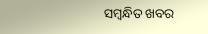ସମ୍ବନ୍ଧିତ ଖବର